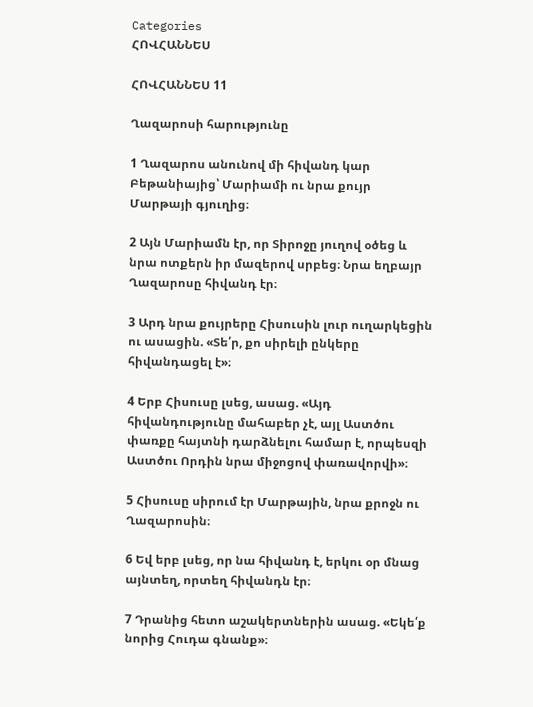Categories
ՀՈՎՀԱՆՆԵՍ

ՀՈՎՀԱՆՆԵՍ 11

Ղազարոսի հարությունը

1 Ղազարոս անունով մի հիվանդ կար Բեթանիայից՝ Մարիամի ու նրա քույր Մարթայի գյուղից։

2 Այն Մարիամն էր, որ Տիրոջը յուղով օծեց և նրա ոտքերն իր մազերով սրբեց։ Նրա եղբայր Ղազարոսը հիվանդ էր։

3 Արդ նրա քույրերը Հիսուսին լուր ուղարկեցին ու ասացին. «Տե՛ր, քո սիրելի ընկերը հիվանդացել է»։

4 Երբ Հիսուսը լսեց, ասաց. «Այդ հիվանդությունը մահաբեր չէ, այլ Աստծու փառքը հայտնի դարձնելու համար է, որպեսզի Աստծու Որդին նրա միջոցով փառավորվի»։

5 Հիսուսը սիրում էր Մարթային, նրա քրոջն ու Ղազարոսին։

6 Եվ երբ լսեց, որ նա հիվանդ է, երկու օր մնաց այնտեղ, որտեղ հիվանդն էր։

7 Դրանից հետո աշակերտներին ասաց. «Եկե՛ք նորից Հուդա գնանք»։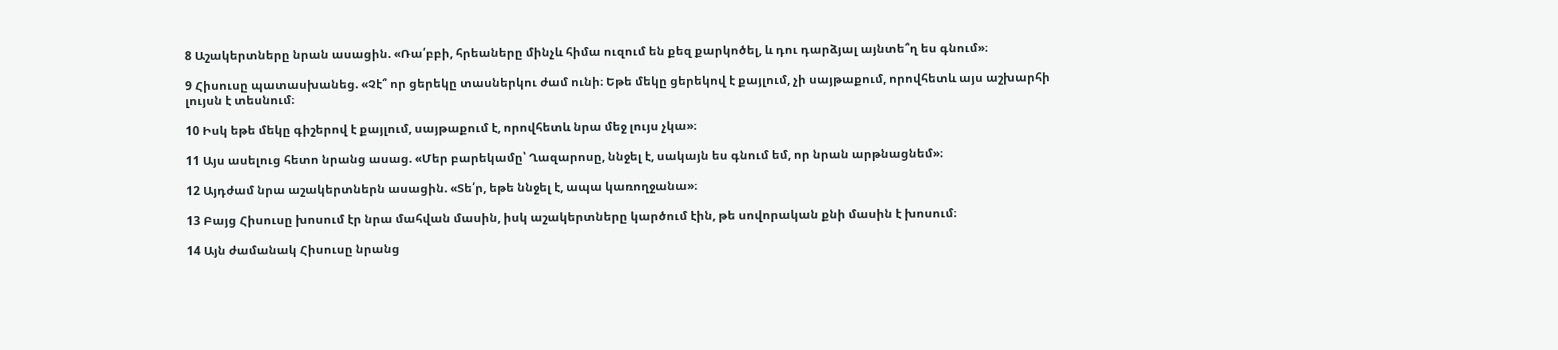8 Աշակերտները նրան ասացին. «Ռա՛բբի, հրեաները մինչև հիմա ուզում են քեզ քարկոծել, և դու դարձյալ այնտե՞ղ ես գնում»։

9 Հիսուսը պատասխանեց. «Չէ՞ որ ցերեկը տասներկու ժամ ունի։ Եթե մեկը ցերեկով է քայլում, չի սայթաքում, որովհետև այս աշխարհի լույսն է տեսնում։

10 Իսկ եթե մեկը գիշերով է քայլում, սայթաքում է, որովհետև նրա մեջ լույս չկա»։

11 Այս ասելուց հետո նրանց ասաց. «Մեր բարեկամը՝ Ղազարոսը, ննջել է, սակայն ես գնում եմ, որ նրան արթնացնեմ»։

12 Այդժամ նրա աշակերտներն ասացին. «Տե՛ր, եթե ննջել է, ապա կառողջանա»։

13 Բայց Հիսուսը խոսում էր նրա մահվան մասին, իսկ աշակերտները կարծում էին, թե սովորական քնի մասին է խոսում։

14 Այն ժամանակ Հիսուսը նրանց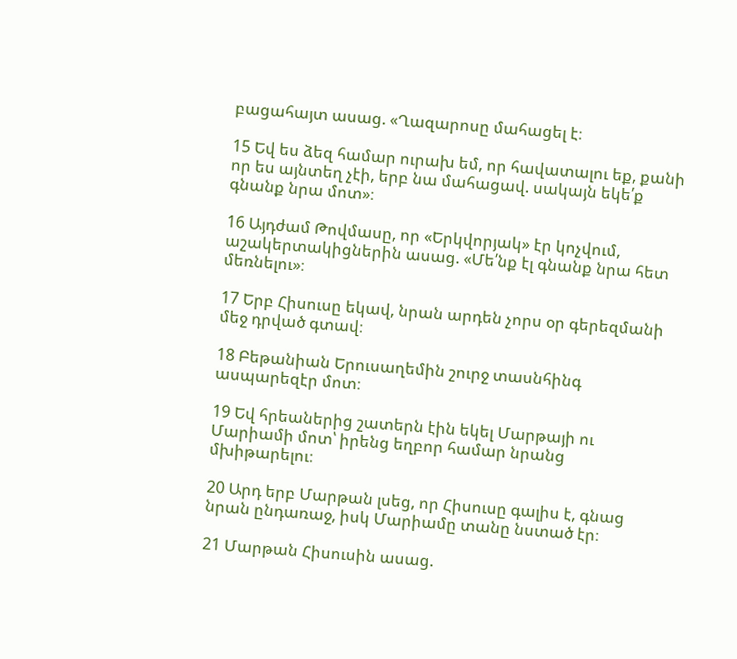բացահայտ ասաց. «Ղազարոսը մահացել է։

15 Եվ ես ձեզ համար ուրախ եմ, որ հավատալու եք, քանի որ ես այնտեղ չէի, երբ նա մահացավ. սակայն եկե՛ք գնանք նրա մոտ»։

16 Այդժամ Թովմասը, որ «Երկվորյակ» էր կոչվում, աշակերտակիցներին ասաց. «Մե՛նք էլ գնանք նրա հետ մեռնելու»։

17 Երբ Հիսուսը եկավ, նրան արդեն չորս օր գերեզմանի մեջ դրված գտավ։

18 Բեթանիան Երուսաղեմին շուրջ տասնհինգ ասպարեզէր մոտ։

19 Եվ հրեաներից շատերն էին եկել Մարթայի ու Մարիամի մոտ՝ իրենց եղբոր համար նրանց մխիթարելու։

20 Արդ երբ Մարթան լսեց, որ Հիսուսը գալիս է, գնաց նրան ընդառաջ, իսկ Մարիամը տանը նստած էր։

21 Մարթան Հիսուսին ասաց.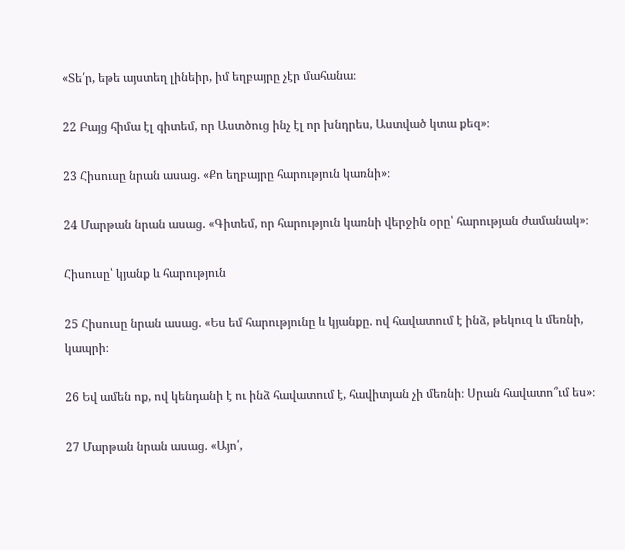«Տե՛ր, եթե այստեղ լինեիր, իմ եղբայրը չէր մահանա։

22 Բայց հիմա էլ գիտեմ, որ Աստծուց ինչ էլ որ խնդրես, Աստված կտա քեզ»։

23 Հիսուսը նրան ասաց. «Քո եղբայրը հարություն կառնի»։

24 Մարթան նրան ասաց. «Գիտեմ, որ հարություն կառնի վերջին օրը՝ հարության ժամանակ»։

Հիսուսը՝ կյանք և հարություն

25 Հիսուսը նրան ասաց. «Ես եմ հարությունը և կյանքը. ով հավատում է ինձ, թեկուզ և մեռնի, կապրի։

26 Եվ ամեն ոք, ով կենդանի է ու ինձ հավատում է, հավիտյան չի մեռնի։ Սրան հավատո՞ւմ ես»։

27 Մարթան նրան ասաց. «Այո՛,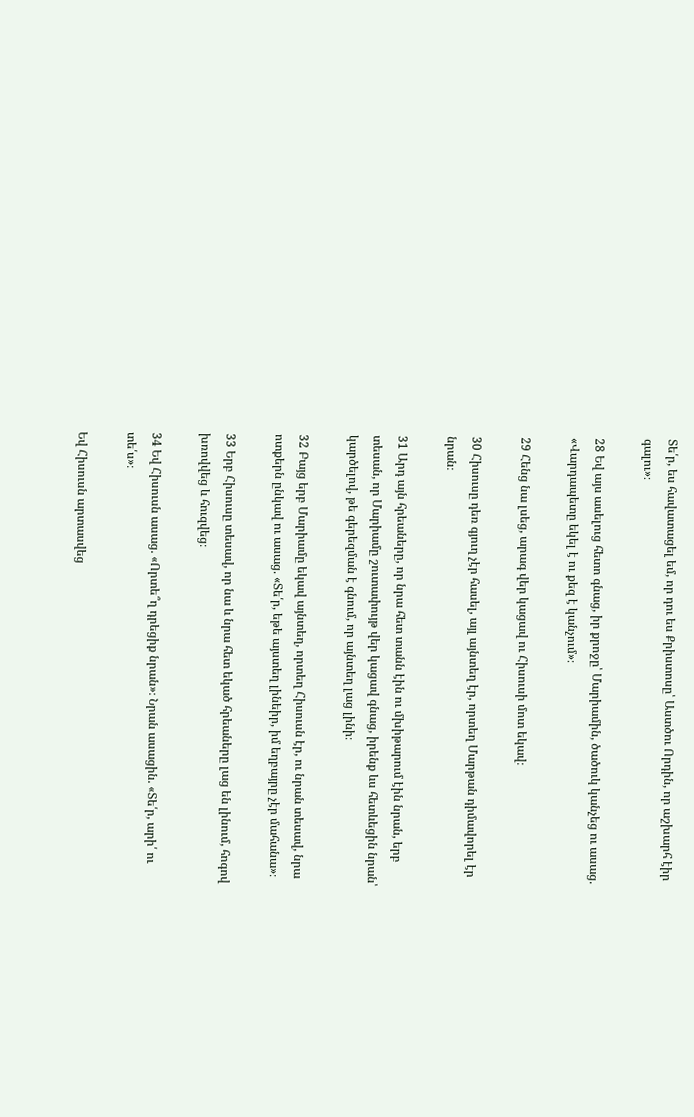Տե՛ր, ես հավատացել եմ, որ դու ես Քրիստոսը՝ Աստծու Որդին, որ աշխարհ էիր գալու»։

28 Եվ այս ասելուց հետո գնաց, իր քրոջը՝ Մարիամին, ծածուկ կանչեց ու ասաց. «Վարդապետը եկել է ու քեզ է կանչում»։

29 Հենց նա լսեց, արագ վեր կացավ ու Հիսուսի մոտ եկավ։

30 Հիսուսը դեռ գյուղ չէր հասել, այլ այնտեղ էր, որտեղ Մարթան դիմավորել էր նրան։

31 Արդ այն հրեաները, որ նրա հետ տանն էին ու մխիթարում էին նրան, երբ տեսան, որ Մարիամը շուտափույթ վեր կացավ գնաց, իրենք ևս հետևեցին նրան՝ կարծելով, թե գերեզման է գնում, որ այնտեղ լաց լինի։

32 Բայց երբ Մարիամը եկավ այնտեղ, որտեղ Հիսուսն էր, ու նրան տեսավ, նրա ոտքերն ընկավ ու ասաց. «Տե՛ր, եթե այստեղ լինեիր, իմ եղբայրը չէր մահանա»։

33 Երբ Հիսուսը տեսավ, որ նա և նրա հետ եկած հրեաները լաց են լինում, հոգով խռովվեց և հուզվեց։

34 Եվ Հիսուսն ասաց. «Որտե՞ղ դրեցիք նրան»։ Նրան ասացին. «Տե՛ր, արի՛ ու տե՛ս»։

Եվ Հիսուսն արտասվեց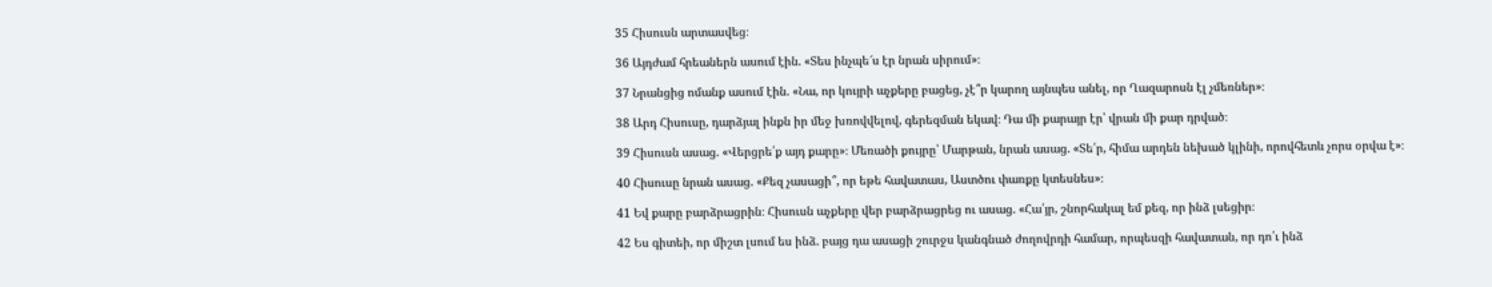35 Հիսուսն արտասվեց։

36 Այդժամ հրեաներն ասում էին. «Տես ինչպե՜ս էր նրան սիրում»։

37 Նրանցից ոմանք ասում էին. «Նա, որ կույրի աչքերը բացեց, չէ՞ր կարող այնպես անել, որ Ղազարոսն էլ չմեռներ»։

38 Արդ Հիսուսը, դարձյալ ինքն իր մեջ խռովվելով, գերեզման եկավ։ Դա մի քարայր էր՝ վրան մի քար դրված։

39 Հիսուսն ասաց. «Վերցրե՛ք այդ քարը»։ Մեռածի քույրը՝ Մարթան, նրան ասաց. «Տե՛ր, հիմա արդեն նեխած կլինի, որովհետև չորս օրվա է»։

40 Հիսուսը նրան ասաց. «Քեզ չասացի՞, որ եթե հավատաս, Աստծու փառքը կտեսնես»։

41 Եվ քարը բարձրացրին։ Հիսուսն աչքերը վեր բարձրացրեց ու ասաց. «Հա՛յր, շնորհակալ եմ քեզ, որ ինձ լսեցիր։

42 Ես գիտեի, որ միշտ լսում ես ինձ. բայց դա ասացի շուրջս կանգնած ժողովրդի համար, որպեսզի հավատան, որ դո՛ւ ինձ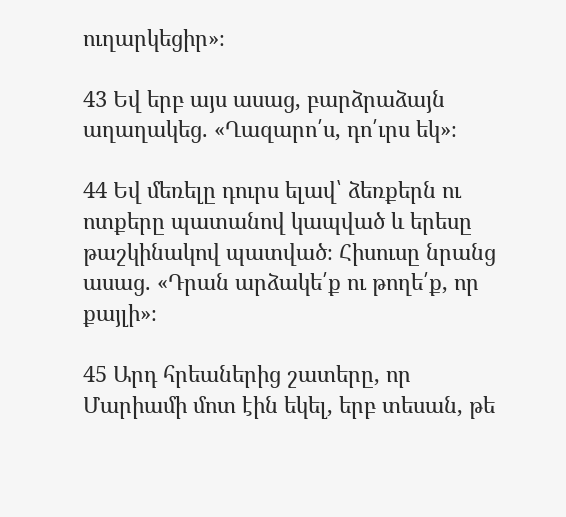ուղարկեցիր»։

43 Եվ երբ այս ասաց, բարձրաձայն աղաղակեց. «Ղազարո՛ս, դո՛ւրս եկ»։

44 Եվ մեռելը դուրս ելավ՝ ձեռքերն ու ոտքերը պատանով կապված և երեսը թաշկինակով պատված։ Հիսուսը նրանց ասաց. «Դրան արձակե՛ք ու թողե՛ք, որ քայլի»։

45 Արդ հրեաներից շատերը, որ Մարիամի մոտ էին եկել, երբ տեսան, թե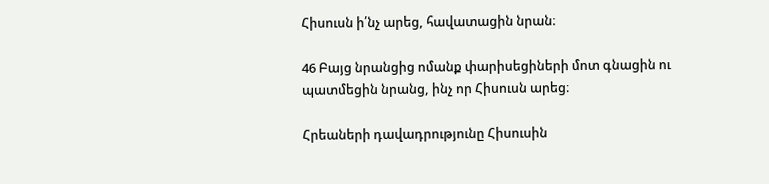Հիսուսն ի՛նչ արեց, հավատացին նրան։

46 Բայց նրանցից ոմանք փարիսեցիների մոտ գնացին ու պատմեցին նրանց, ինչ որ Հիսուսն արեց։

Հրեաների դավադրությունը Հիսուսին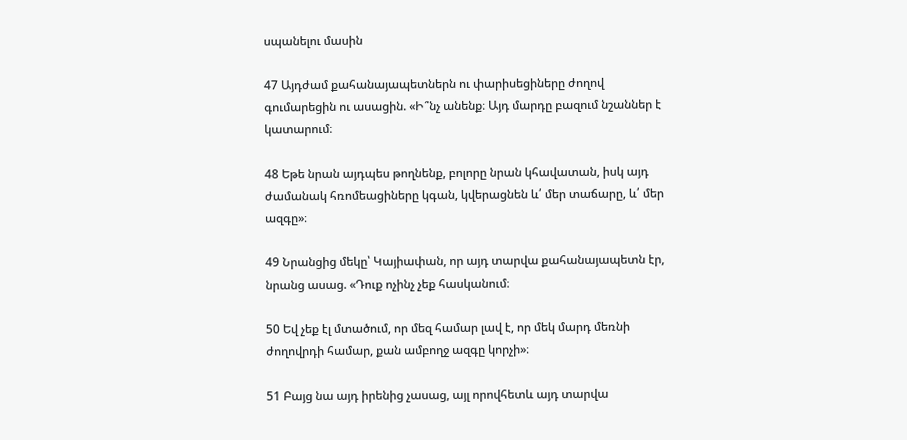սպանելու մասին

47 Այդժամ քահանայապետներն ու փարիսեցիները ժողով գումարեցին ու ասացին. «Ի՞նչ անենք։ Այդ մարդը բազում նշաններ է կատարում։

48 Եթե նրան այդպես թողնենք, բոլորը նրան կհավատան, իսկ այդ ժամանակ հռոմեացիները կգան, կվերացնեն և՛ մեր տաճարը, և՛ մեր ազգը»։

49 Նրանցից մեկը՝ Կայիափան, որ այդ տարվա քահանայապետն էր, նրանց ասաց. «Դուք ոչինչ չեք հասկանում։

50 Եվ չեք էլ մտածում, որ մեզ համար լավ է, որ մեկ մարդ մեռնի ժողովրդի համար, քան ամբողջ ազգը կորչի»։

51 Բայց նա այդ իրենից չասաց, այլ որովհետև այդ տարվա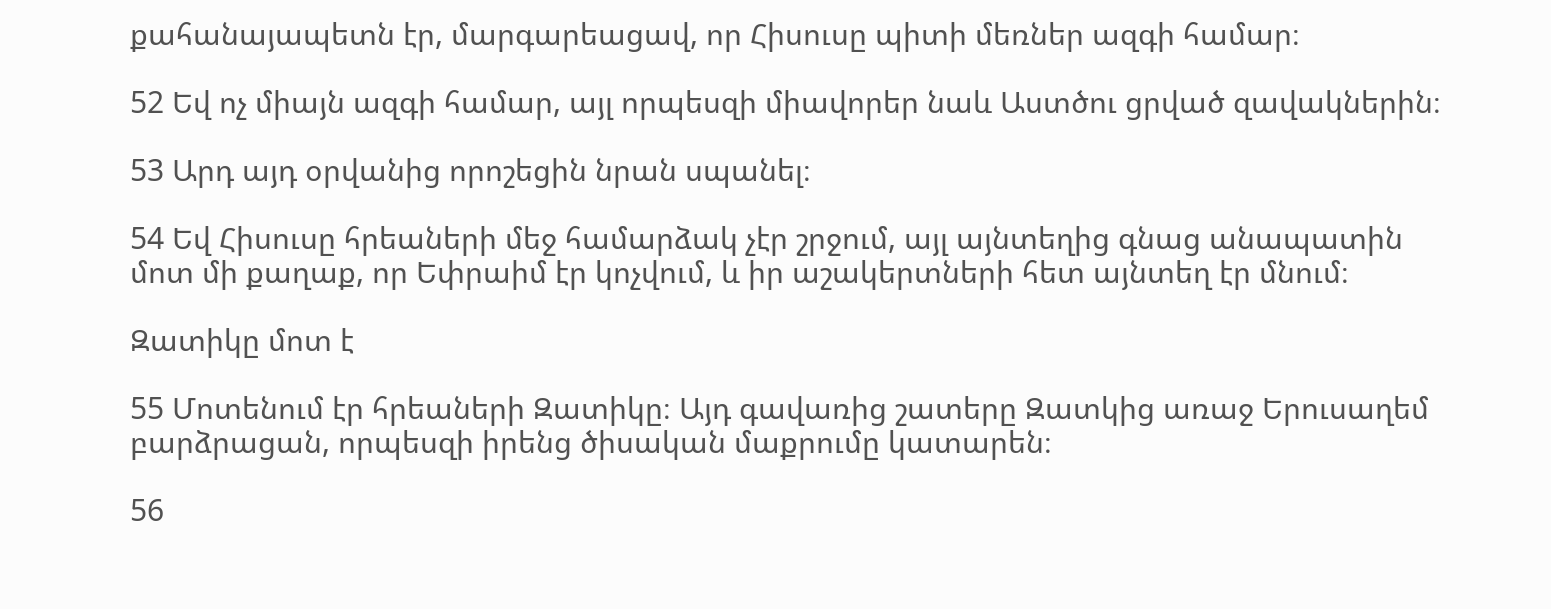քահանայապետն էր, մարգարեացավ, որ Հիսուսը պիտի մեռներ ազգի համար։

52 Եվ ոչ միայն ազգի համար, այլ որպեսզի միավորեր նաև Աստծու ցրված զավակներին։

53 Արդ այդ օրվանից որոշեցին նրան սպանել։

54 Եվ Հիսուսը հրեաների մեջ համարձակ չէր շրջում, այլ այնտեղից գնաց անապատին մոտ մի քաղաք, որ Եփրաիմ էր կոչվում, և իր աշակերտների հետ այնտեղ էր մնում։

Զատիկը մոտ է

55 Մոտենում էր հրեաների Զատիկը։ Այդ գավառից շատերը Զատկից առաջ Երուսաղեմ բարձրացան, որպեսզի իրենց ծիսական մաքրումը կատարեն։

56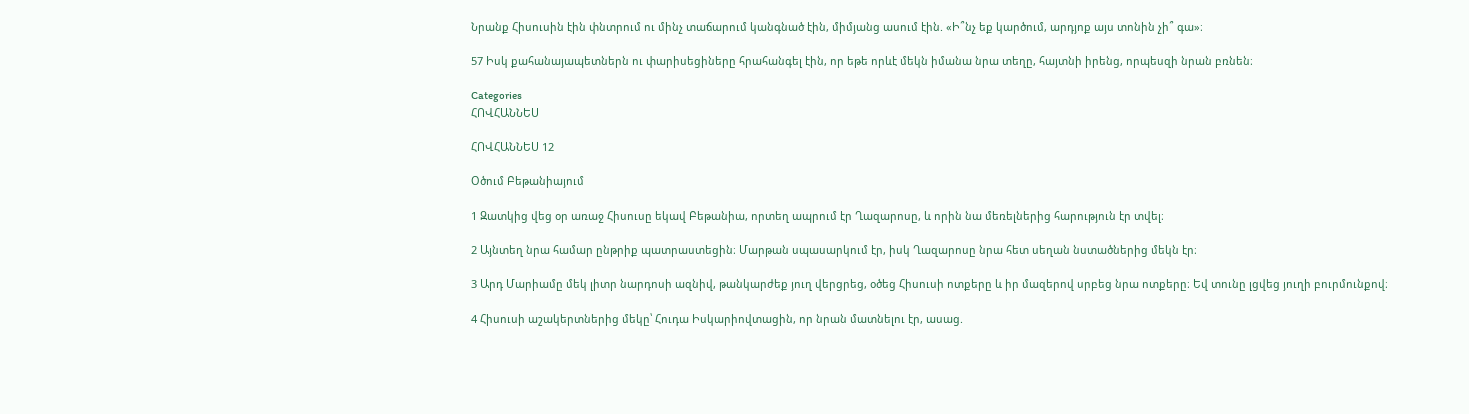Նրանք Հիսուսին էին փնտրում ու մինչ տաճարում կանգնած էին, միմյանց ասում էին. «Ի՞նչ եք կարծում, արդյոք այս տոնին չի՞ գա»։

57 Իսկ քահանայապետներն ու փարիսեցիները հրահանգել էին, որ եթե որևէ մեկն իմանա նրա տեղը, հայտնի իրենց, որպեսզի նրան բռնեն։

Categories
ՀՈՎՀԱՆՆԵՍ

ՀՈՎՀԱՆՆԵՍ 12

Օծում Բեթանիայում

1 Զատկից վեց օր առաջ Հիսուսը եկավ Բեթանիա, որտեղ ապրում էր Ղազարոսը, և որին նա մեռելներից հարություն էր տվել։

2 Այնտեղ նրա համար ընթրիք պատրաստեցին։ Մարթան սպասարկում էր, իսկ Ղազարոսը նրա հետ սեղան նստածներից մեկն էր։

3 Արդ Մարիամը մեկ լիտր նարդոսի ազնիվ, թանկարժեք յուղ վերցրեց, օծեց Հիսուսի ոտքերը և իր մազերով սրբեց նրա ոտքերը։ Եվ տունը լցվեց յուղի բուրմունքով։

4 Հիսուսի աշակերտներից մեկը՝ Հուդա Իսկարիովտացին, որ նրան մատնելու էր, ասաց.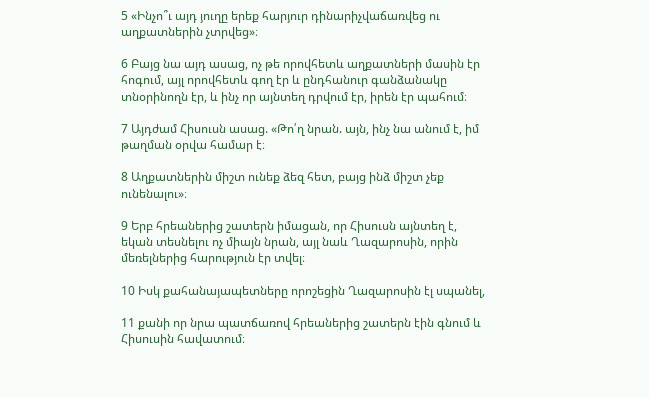5 «Ինչո՞ւ այդ յուղը երեք հարյուր դինարիչվաճառվեց ու աղքատներին չտրվեց»։

6 Բայց նա այդ ասաց, ոչ թե որովհետև աղքատների մասին էր հոգում, այլ որովհետև գող էր և ընդհանուր գանձանակը տնօրինողն էր, և ինչ որ այնտեղ դրվում էր, իրեն էր պահում։

7 Այդժամ Հիսուսն ասաց. «Թո՛ղ նրան. այն, ինչ նա անում է, իմ թաղման օրվա համար է։

8 Աղքատներին միշտ ունեք ձեզ հետ, բայց ինձ միշտ չեք ունենալու»։

9 Երբ հրեաներից շատերն իմացան, որ Հիսուսն այնտեղ է, եկան տեսնելու ոչ միայն նրան, այլ նաև Ղազարոսին, որին մեռելներից հարություն էր տվել։

10 Իսկ քահանայապետները որոշեցին Ղազարոսին էլ սպանել,

11 քանի որ նրա պատճառով հրեաներից շատերն էին գնում և Հիսուսին հավատում։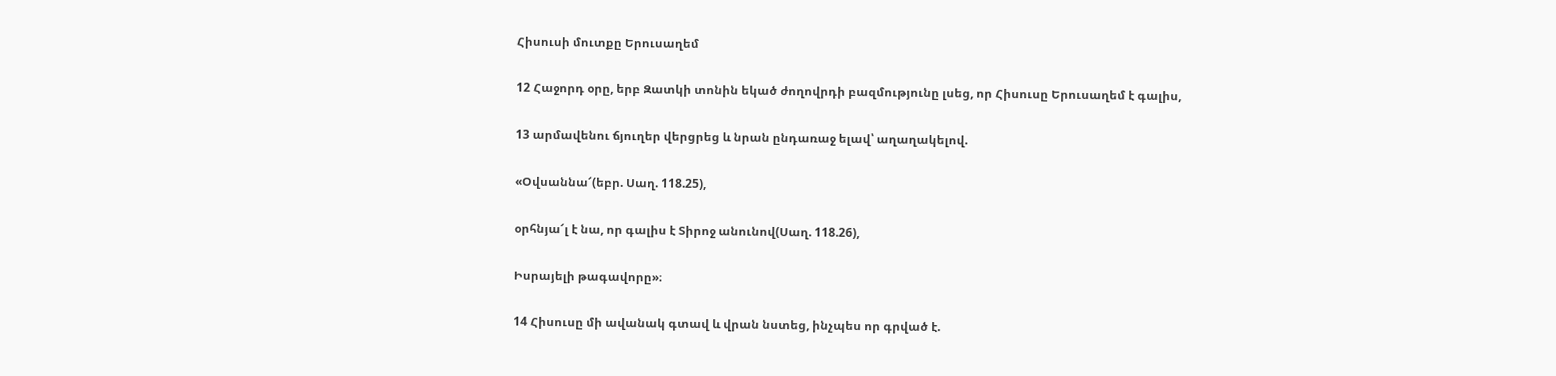Հիսուսի մուտքը Երուսաղեմ

12 Հաջորդ օրը, երբ Զատկի տոնին եկած ժողովրդի բազմությունը լսեց, որ Հիսուսը Երուսաղեմ է գալիս,

13 արմավենու ճյուղեր վերցրեց և նրան ընդառաջ ելավ՝ աղաղակելով.

«Օվսաննա՜(եբր. Սաղ. 118.25),

օրհնյա՜լ է նա, որ գալիս է Տիրոջ անունով(Սաղ. 118.26),

Իսրայելի թագավորը»։

14 Հիսուսը մի ավանակ գտավ և վրան նստեց, ինչպես որ գրված է.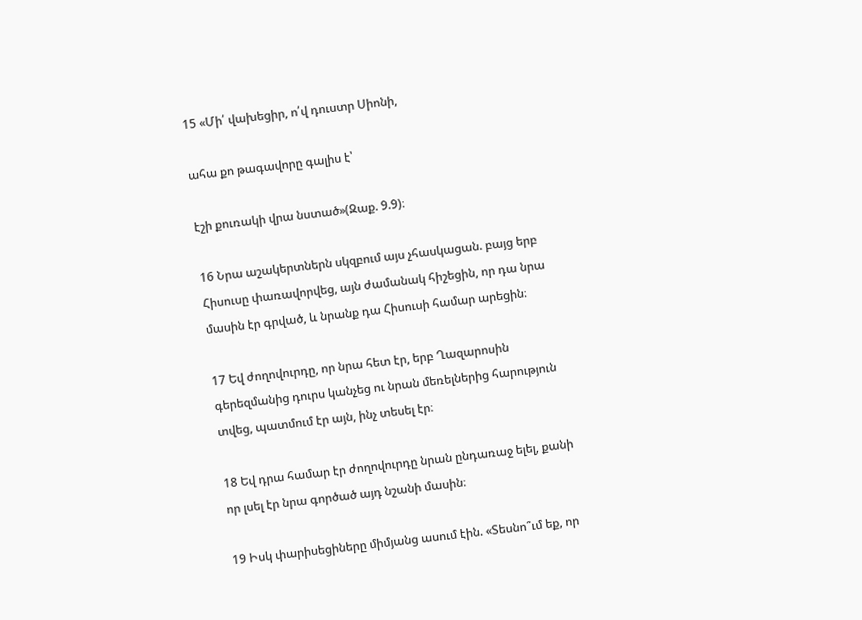15 «Մի՛ վախեցիր, ո՛վ դուստր Սիոնի,

ահա քո թագավորը գալիս է՝

էշի քուռակի վրա նստած»(Զաք. 9.9)։

16 Նրա աշակերտներն սկզբում այս չհասկացան. բայց երբ Հիսուսը փառավորվեց, այն ժամանակ հիշեցին, որ դա նրա մասին էր գրված, և նրանք դա Հիսուսի համար արեցին։

17 Եվ ժողովուրդը, որ նրա հետ էր, երբ Ղազարոսին գերեզմանից դուրս կանչեց ու նրան մեռելներից հարություն տվեց, պատմում էր այն, ինչ տեսել էր։

18 Եվ դրա համար էր ժողովուրդը նրան ընդառաջ ելել, քանի որ լսել էր նրա գործած այդ նշանի մասին։

19 Իսկ փարիսեցիները միմյանց ասում էին. «Տեսնո՞ւմ եք, որ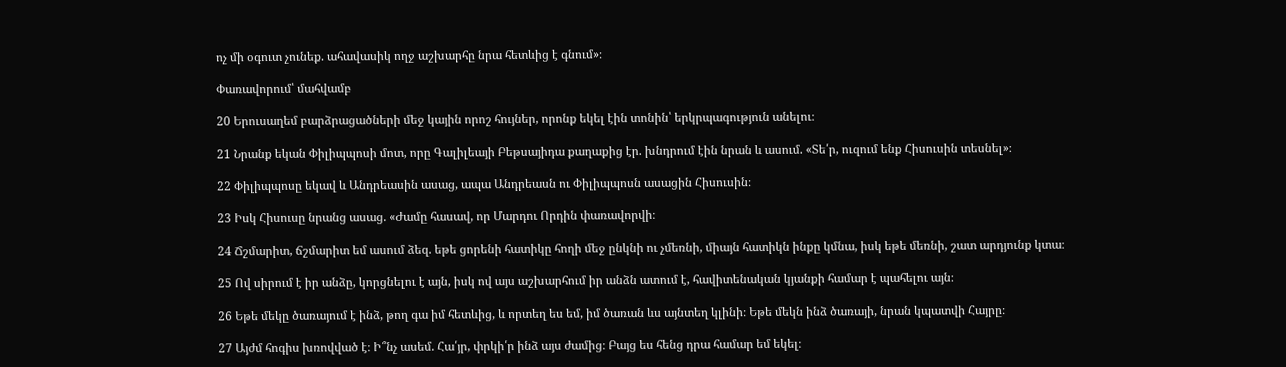ոչ մի օգուտ չունեք. ահավասիկ ողջ աշխարհը նրա հետևից է գնում»։

Փառավորում՝ մահվամբ

20 Երուսաղեմ բարձրացածների մեջ կային որոշ հույներ, որոնք եկել էին տոնին՝ երկրպագություն անելու։

21 Նրանք եկան Փիլիպպոսի մոտ, որը Գալիլեայի Բեթսայիդա քաղաքից էր. խնդրում էին նրան և ասում. «Տե՛ր, ուզում ենք Հիսուսին տեսնել»։

22 Փիլիպպոսը եկավ և Անդրեասին ասաց, ապա Անդրեասն ու Փիլիպպոսն ասացին Հիսուսին։

23 Իսկ Հիսուսը նրանց ասաց. «Ժամը հասավ, որ Մարդու Որդին փառավորվի։

24 Ճշմարիտ, ճշմարիտ եմ ասում ձեզ. եթե ցորենի հատիկը հողի մեջ ընկնի ու չմեռնի, միայն հատիկն ինքը կմնա, իսկ եթե մեռնի, շատ արդյունք կտա։

25 Ով սիրում է իր անձը, կորցնելու է այն, իսկ ով այս աշխարհում իր անձն ատում է, հավիտենական կյանքի համար է պահելու այն։

26 Եթե մեկը ծառայում է ինձ, թող գա իմ հետևից, և որտեղ ես եմ, իմ ծառան ևս այնտեղ կլինի։ Եթե մեկն ինձ ծառայի, նրան կպատվի Հայրը։

27 Այժմ հոգիս խռովված է։ Ի՞նչ ասեմ. Հա՛յր, փրկի՛ր ինձ այս ժամից։ Բայց ես հենց դրա համար եմ եկել։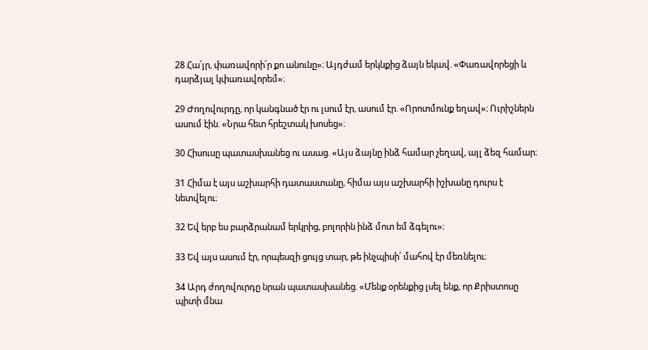28 Հա՛յր, փառավորի՛ր քո անունը»։ Այդժամ երկնքից ձայն եկավ. «Փառավորեցի և դարձյալ կփառավորեմ»։

29 Ժողովուրդը, որ կանգնած էր ու լսում էր, ասում էր. «Որոտմունք եղավ»։ Ուրիշներն ասում էին. «Նրա հետ հրեշտակ խոսեց»։

30 Հիսուսը պատասխանեց ու ասաց. «Այս ձայնը ինձ համար չեղավ, այլ ձեզ համար։

31 Հիմա է այս աշխարհի դատաստանը, հիմա այս աշխարհի իշխանը դուրս է նետվելու։

32 Եվ երբ ես բարձրանամ երկրից, բոլորին ինձ մոտ եմ ձգելու»։

33 Եվ այս ասում էր, որպեսզի ցույց տար, թե ինչպիսի՛ մահով էր մեռնելու։

34 Արդ ժողովուրդը նրան պատասխանեց. «Մենք օրենքից լսել ենք, որ Քրիստոսը պիտի մնա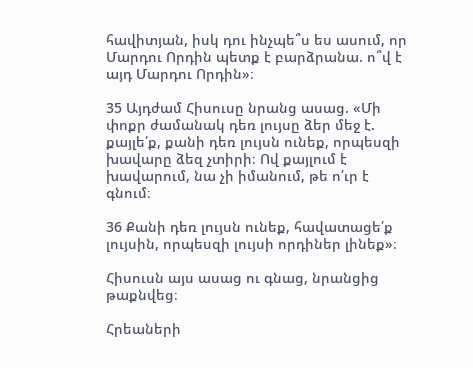հավիտյան, իսկ դու ինչպե՞ս ես ասում, որ Մարդու Որդին պետք է բարձրանա. ո՞վ է այդ Մարդու Որդին»։

35 Այդժամ Հիսուսը նրանց ասաց. «Մի փոքր ժամանակ դեռ լույսը ձեր մեջ է. քայլե՛ք, քանի դեռ լույսն ունեք, որպեսզի խավարը ձեզ չտիրի։ Ով քայլում է խավարում, նա չի իմանում, թե ո՛ւր է գնում։

36 Քանի դեռ լույսն ունեք, հավատացե՛ք լույսին, որպեսզի լույսի որդիներ լինեք»։

Հիսուսն այս ասաց ու գնաց, նրանցից թաքնվեց։

Հրեաների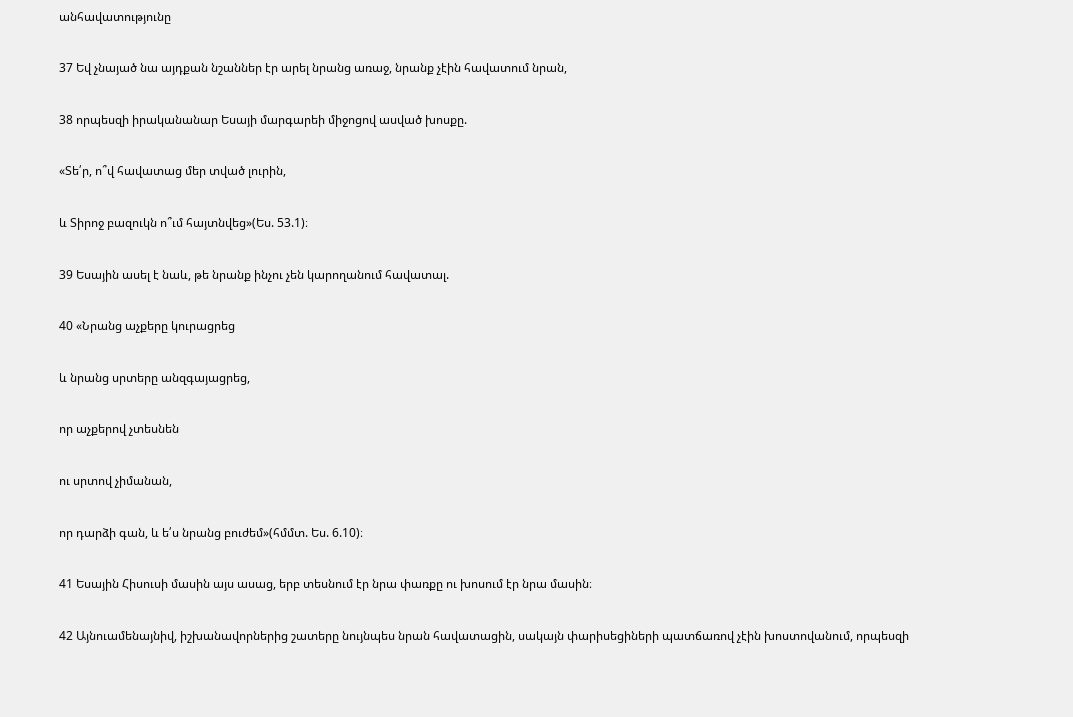անհավատությունը

37 Եվ չնայած նա այդքան նշաններ էր արել նրանց առաջ, նրանք չէին հավատում նրան,

38 որպեսզի իրականանար Եսայի մարգարեի միջոցով ասված խոսքը.

«Տե՛ր, ո՞վ հավատաց մեր տված լուրին,

և Տիրոջ բազուկն ո՞ւմ հայտնվեց»(Ես. 53.1)։

39 Եսային ասել է նաև, թե նրանք ինչու չեն կարողանում հավատալ.

40 «Նրանց աչքերը կուրացրեց

և նրանց սրտերը անզգայացրեց,

որ աչքերով չտեսնեն

ու սրտով չիմանան,

որ դարձի գան, և ե՛ս նրանց բուժեմ»(հմմտ. Ես. 6.10)։

41 Եսային Հիսուսի մասին այս ասաց, երբ տեսնում էր նրա փառքը ու խոսում էր նրա մասին։

42 Այնուամենայնիվ, իշխանավորներից շատերը նույնպես նրան հավատացին, սակայն փարիսեցիների պատճառով չէին խոստովանում, որպեսզի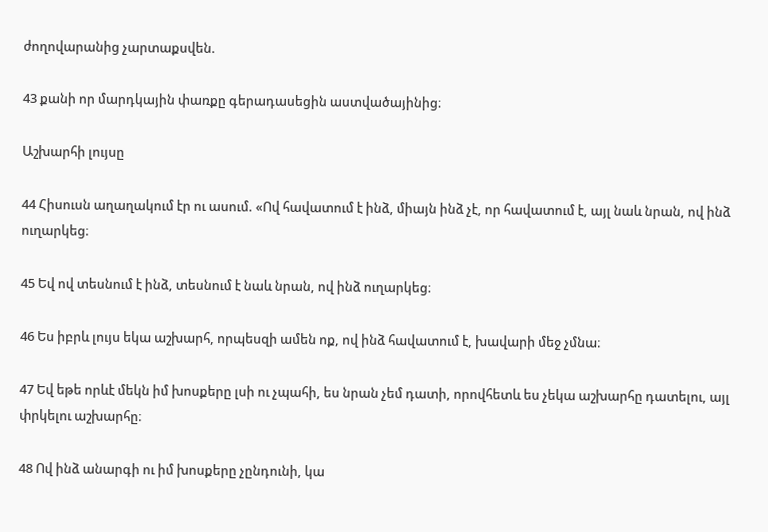ժողովարանից չարտաքսվեն.

43 քանի որ մարդկային փառքը գերադասեցին աստվածայինից։

Աշխարհի լույսը

44 Հիսուսն աղաղակում էր ու ասում. «Ով հավատում է ինձ, միայն ինձ չէ, որ հավատում է, այլ նաև նրան, ով ինձ ուղարկեց։

45 Եվ ով տեսնում է ինձ, տեսնում է նաև նրան, ով ինձ ուղարկեց։

46 Ես իբրև լույս եկա աշխարհ, որպեսզի ամեն ոք, ով ինձ հավատում է, խավարի մեջ չմնա։

47 Եվ եթե որևէ մեկն իմ խոսքերը լսի ու չպահի, ես նրան չեմ դատի, որովհետև ես չեկա աշխարհը դատելու, այլ փրկելու աշխարհը։

48 Ով ինձ անարգի ու իմ խոսքերը չընդունի, կա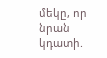մեկը, որ նրան կդատի.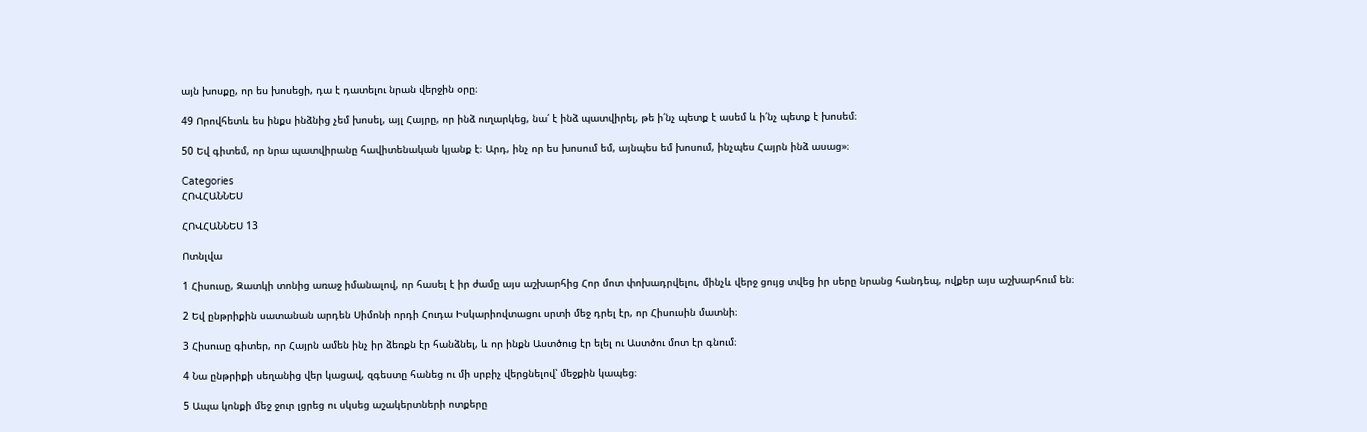այն խոսքը, որ ես խոսեցի, դա է դատելու նրան վերջին օրը։

49 Որովհետև ես ինքս ինձնից չեմ խոսել, այլ Հայրը, որ ինձ ուղարկեց, նա՛ է ինձ պատվիրել, թե ի՛նչ պետք է ասեմ և ի՛նչ պետք է խոսեմ։

50 Եվ գիտեմ, որ նրա պատվիրանը հավիտենական կյանք է։ Արդ, ինչ որ ես խոսում եմ, այնպես եմ խոսում, ինչպես Հայրն ինձ ասաց»։

Categories
ՀՈՎՀԱՆՆԵՍ

ՀՈՎՀԱՆՆԵՍ 13

Ոտնլվա

1 Հիսուսը, Զատկի տոնից առաջ իմանալով, որ հասել է իր ժամը այս աշխարհից Հոր մոտ փոխադրվելու, մինչև վերջ ցույց տվեց իր սերը նրանց հանդեպ, ովքեր այս աշխարհում են։

2 Եվ ընթրիքին սատանան արդեն Սիմոնի որդի Հուդա Իսկարիովտացու սրտի մեջ դրել էր, որ Հիսուսին մատնի։

3 Հիսուսը գիտեր, որ Հայրն ամեն ինչ իր ձեռքն էր հանձնել, և որ ինքն Աստծուց էր ելել ու Աստծու մոտ էր գնում։

4 Նա ընթրիքի սեղանից վեր կացավ, զգեստը հանեց ու մի սրբիչ վերցնելով՝ մեջքին կապեց։

5 Ապա կոնքի մեջ ջուր լցրեց ու սկսեց աշակերտների ոտքերը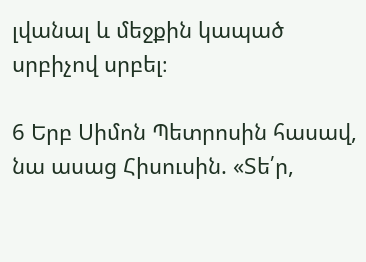լվանալ և մեջքին կապած սրբիչով սրբել։

6 Երբ Սիմոն Պետրոսին հասավ, նա ասաց Հիսուսին. «Տե՛ր,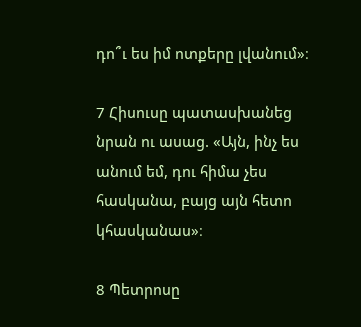դո՞ւ ես իմ ոտքերը լվանում»։

7 Հիսուսը պատասխանեց նրան ու ասաց. «Այն, ինչ ես անում եմ, դու հիմա չես հասկանա, բայց այն հետո կհասկանաս»։

8 Պետրոսը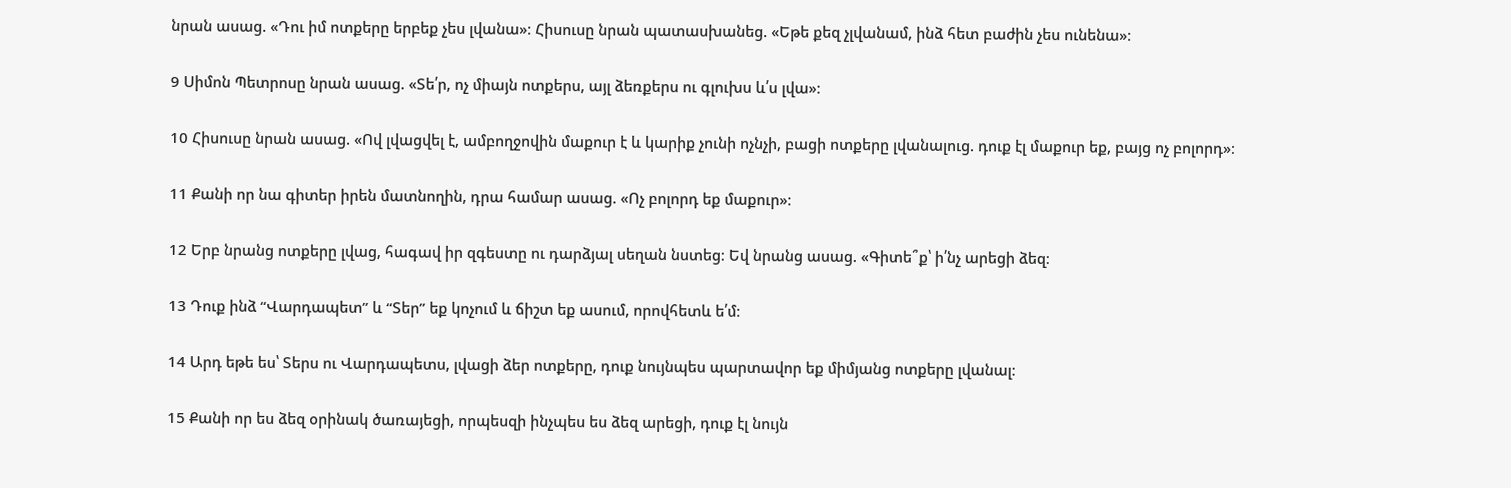նրան ասաց. «Դու իմ ոտքերը երբեք չես լվանա»։ Հիսուսը նրան պատասխանեց. «Եթե քեզ չլվանամ, ինձ հետ բաժին չես ունենա»։

9 Սիմոն Պետրոսը նրան ասաց. «Տե՛ր, ոչ միայն ոտքերս, այլ ձեռքերս ու գլուխս և՛ս լվա»։

10 Հիսուսը նրան ասաց. «Ով լվացվել է, ամբողջովին մաքուր է և կարիք չունի ոչնչի, բացի ոտքերը լվանալուց. դուք էլ մաքուր եք, բայց ոչ բոլորդ»։

11 Քանի որ նա գիտեր իրեն մատնողին, դրա համար ասաց. «Ոչ բոլորդ եք մաքուր»։

12 Երբ նրանց ոտքերը լվաց, հագավ իր զգեստը ու դարձյալ սեղան նստեց։ Եվ նրանց ասաց. «Գիտե՞ք՝ ի՛նչ արեցի ձեզ։

13 Դուք ինձ “Վարդապետ” և “Տեր” եք կոչում և ճիշտ եք ասում, որովհետև ե՛մ։

14 Արդ եթե ես՝ Տերս ու Վարդապետս, լվացի ձեր ոտքերը, դուք նույնպես պարտավոր եք միմյանց ոտքերը լվանալ։

15 Քանի որ ես ձեզ օրինակ ծառայեցի, որպեսզի ինչպես ես ձեզ արեցի, դուք էլ նույն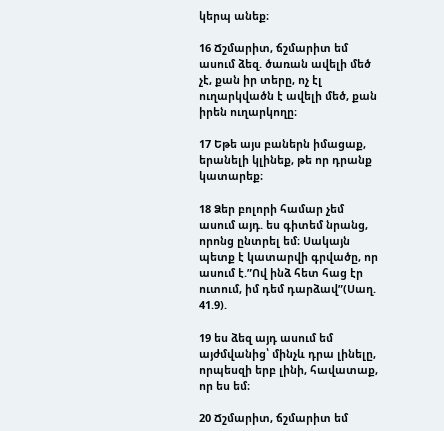կերպ անեք։

16 Ճշմարիտ, ճշմարիտ եմ ասում ձեզ. ծառան ավելի մեծ չէ, քան իր տերը, ոչ էլ ուղարկվածն է ավելի մեծ, քան իրեն ուղարկողը։

17 Եթե այս բաներն իմացաք, երանելի կլինեք, թե որ դրանք կատարեք։

18 Ձեր բոլորի համար չեմ ասում այդ. ես գիտեմ նրանց, որոնց ընտրել եմ։ Սակայն պետք է կատարվի գրվածը, որ ասում է.”Ով ինձ հետ հաց էր ուտում, իմ դեմ դարձավ”(Սաղ. 41.9).

19 ես ձեզ այդ ասում եմ այժմվանից՝ մինչև դրա լինելը, որպեսզի երբ լինի, հավատաք, որ ես եմ։

20 Ճշմարիտ, ճշմարիտ եմ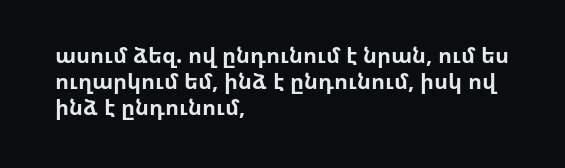ասում ձեզ. ով ընդունում է նրան, ում ես ուղարկում եմ, ինձ է ընդունում, իսկ ով ինձ է ընդունում,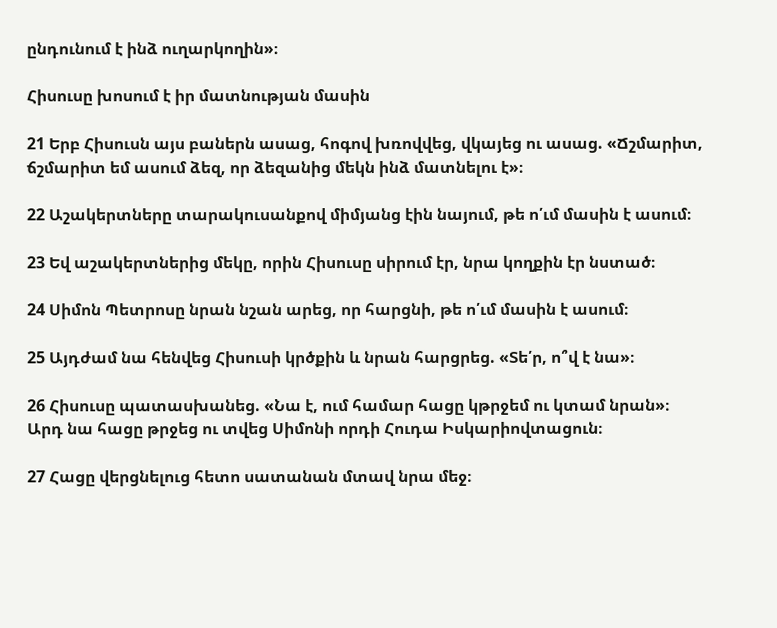ընդունում է ինձ ուղարկողին»։

Հիսուսը խոսում է իր մատնության մասին

21 Երբ Հիսուսն այս բաներն ասաց, հոգով խռովվեց, վկայեց ու ասաց. «Ճշմարիտ, ճշմարիտ եմ ասում ձեզ, որ ձեզանից մեկն ինձ մատնելու է»։

22 Աշակերտները տարակուսանքով միմյանց էին նայում, թե ո՛ւմ մասին է ասում։

23 Եվ աշակերտներից մեկը, որին Հիսուսը սիրում էր, նրա կողքին էր նստած։

24 Սիմոն Պետրոսը նրան նշան արեց, որ հարցնի, թե ո՛ւմ մասին է ասում։

25 Այդժամ նա հենվեց Հիսուսի կրծքին և նրան հարցրեց. «Տե՛ր, ո՞վ է նա»։

26 Հիսուսը պատասխանեց. «Նա է, ում համար հացը կթրջեմ ու կտամ նրան»։ Արդ նա հացը թրջեց ու տվեց Սիմոնի որդի Հուդա Իսկարիովտացուն։

27 Հացը վերցնելուց հետո սատանան մտավ նրա մեջ։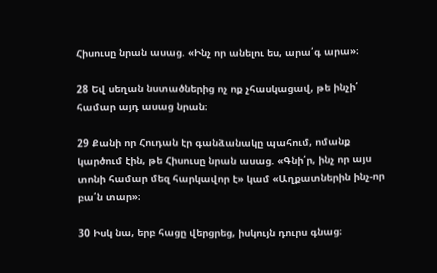Հիսուսը նրան ասաց. «Ինչ որ անելու ես, արա՛գ արա»։

28 Եվ սեղան նստածներից ոչ ոք չհասկացավ, թե ինչի՛ համար այդ ասաց նրան։

29 Քանի որ Հուդան էր գանձանակը պահում, ոմանք կարծում էին, թե Հիսուսը նրան ասաց. «Գնի՛ր, ինչ որ այս տոնի համար մեզ հարկավոր է» կամ «Աղքատներին ինչ-որ բա՛ն տար»։

30 Իսկ նա, երբ հացը վերցրեց, իսկույն դուրս գնաց։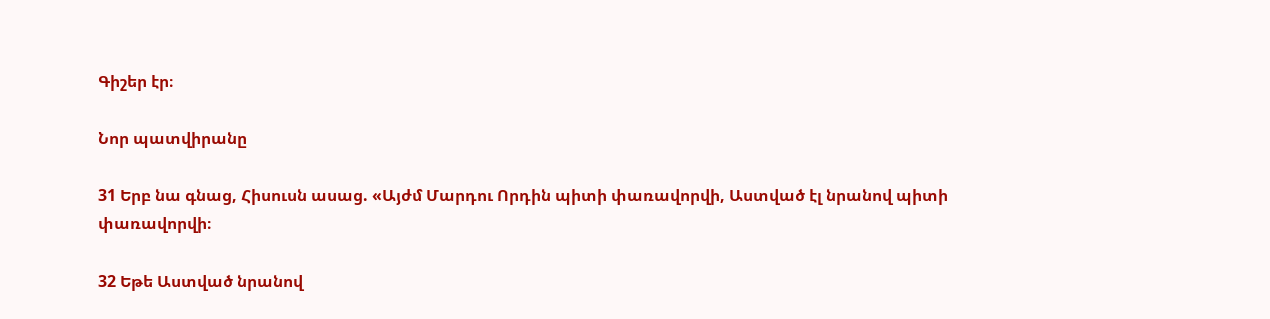Գիշեր էր։

Նոր պատվիրանը

31 Երբ նա գնաց, Հիսուսն ասաց. «Այժմ Մարդու Որդին պիտի փառավորվի, Աստված էլ նրանով պիտի փառավորվի։

32 Եթե Աստված նրանով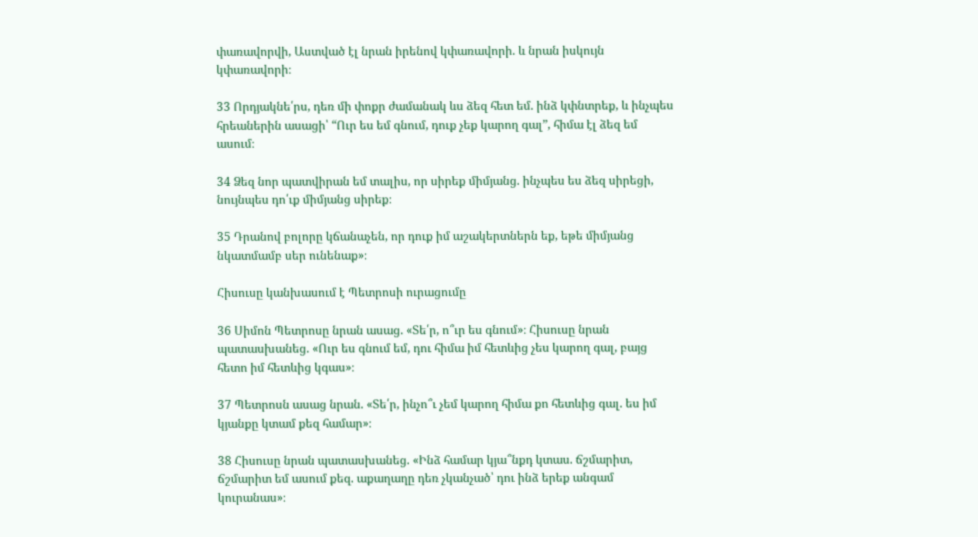փառավորվի, Աստված էլ նրան իրենով կփառավորի. և նրան իսկույն կփառավորի։

33 Որդյակնե՛րս, դեռ մի փոքր ժամանակ ևս ձեզ հետ եմ. ինձ կփնտրեք, և ինչպես հրեաներին ասացի՝ “Ուր ես եմ գնում, դուք չեք կարող գալ”, հիմա էլ ձեզ եմ ասում։

34 Ձեզ նոր պատվիրան եմ տալիս, որ սիրեք միմյանց. ինչպես ես ձեզ սիրեցի, նույնպես դո՛ւք միմյանց սիրեք։

35 Դրանով բոլորը կճանաչեն, որ դուք իմ աշակերտներն եք, եթե միմյանց նկատմամբ սեր ունենաք»։

Հիսուսը կանխասում է Պետրոսի ուրացումը

36 Սիմոն Պետրոսը նրան ասաց. «Տե՛ր, ո՞ւր ես գնում»։ Հիսուսը նրան պատասխանեց. «Ուր ես գնում եմ, դու հիմա իմ հետևից չես կարող գալ, բայց հետո իմ հետևից կգաս»։

37 Պետրոսն ասաց նրան. «Տե՛ր, ինչո՞ւ չեմ կարող հիմա քո հետևից գալ. ես իմ կյանքը կտամ քեզ համար»։

38 Հիսուսը նրան պատասխանեց. «Ինձ համար կյա՞նքդ կտաս. ճշմարիտ, ճշմարիտ եմ ասում քեզ. աքաղաղը դեռ չկանչած՝ դու ինձ երեք անգամ կուրանաս»։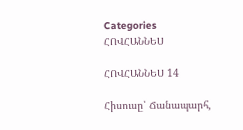Categories
ՀՈՎՀԱՆՆԵՍ

ՀՈՎՀԱՆՆԵՍ 14

Հիսուսը՝ Ճանապարհ,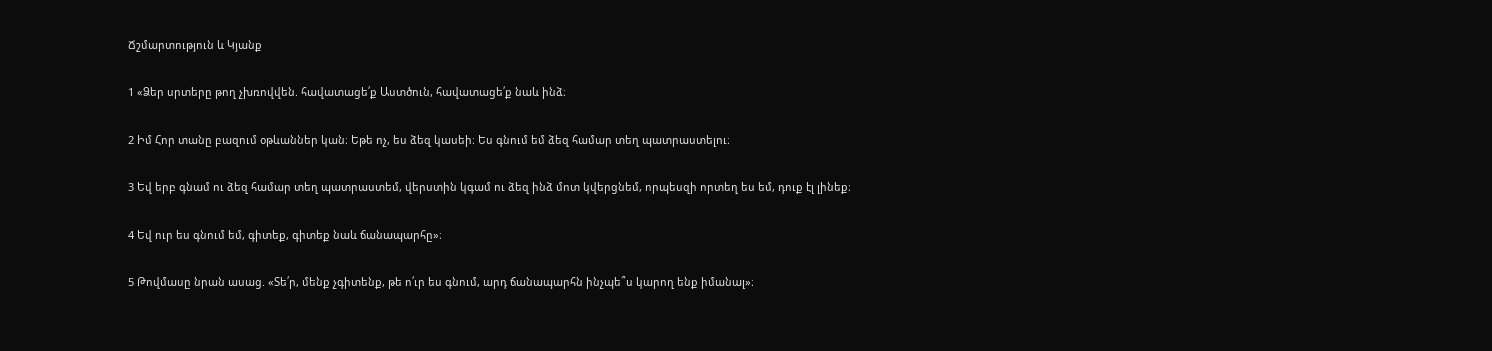Ճշմարտություն և Կյանք

1 «Ձեր սրտերը թող չխռովվեն. հավատացե՛ք Աստծուն, հավատացե՛ք նաև ինձ։

2 Իմ Հոր տանը բազում օթևաններ կան։ Եթե ոչ, ես ձեզ կասեի։ Ես գնում եմ ձեզ համար տեղ պատրաստելու։

3 Եվ երբ գնամ ու ձեզ համար տեղ պատրաստեմ, վերստին կգամ ու ձեզ ինձ մոտ կվերցնեմ, որպեսզի որտեղ ես եմ, դուք էլ լինեք։

4 Եվ ուր ես գնում եմ, գիտեք, գիտեք նաև ճանապարհը»։

5 Թովմասը նրան ասաց. «Տե՛ր, մենք չգիտենք, թե ո՛ւր ես գնում, արդ ճանապարհն ինչպե՞ս կարող ենք իմանալ»։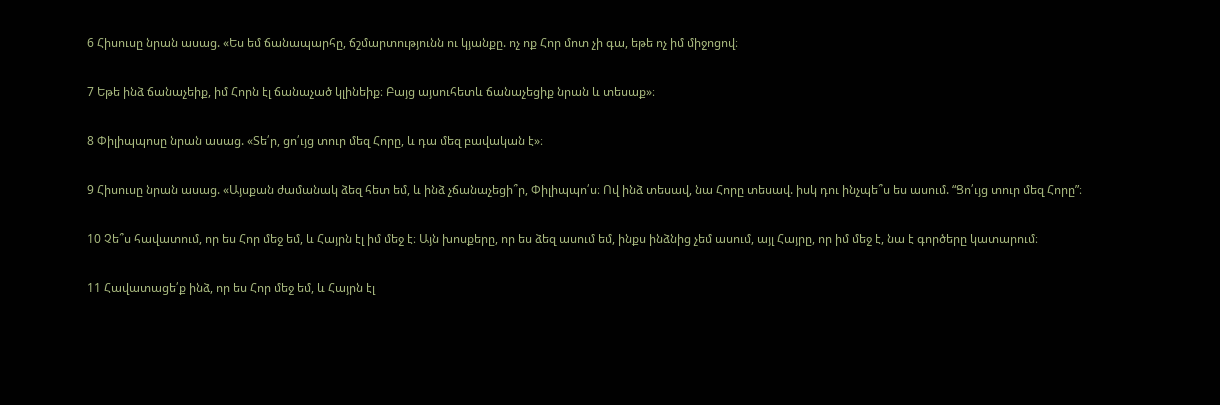6 Հիսուսը նրան ասաց. «Ես եմ ճանապարհը, ճշմարտությունն ու կյանքը. ոչ ոք Հոր մոտ չի գա, եթե ոչ իմ միջոցով։

7 Եթե ինձ ճանաչեիք, իմ Հորն էլ ճանաչած կլինեիք։ Բայց այսուհետև ճանաչեցիք նրան և տեսաք»։

8 Փիլիպպոսը նրան ասաց. «Տե՛ր, ցո՛ւյց տուր մեզ Հորը, և դա մեզ բավական է»։

9 Հիսուսը նրան ասաց. «Այսքան ժամանակ ձեզ հետ եմ, և ինձ չճանաչեցի՞ր, Փիլիպպո՛ս։ Ով ինձ տեսավ, նա Հորը տեսավ. իսկ դու ինչպե՞ս ես ասում. “Ցո՛ւյց տուր մեզ Հորը”։

10 Չե՞ս հավատում, որ ես Հոր մեջ եմ, և Հայրն էլ իմ մեջ է։ Այն խոսքերը, որ ես ձեզ ասում եմ, ինքս ինձնից չեմ ասում, այլ Հայրը, որ իմ մեջ է, նա է գործերը կատարում։

11 Հավատացե՛ք ինձ, որ ես Հոր մեջ եմ, և Հայրն էլ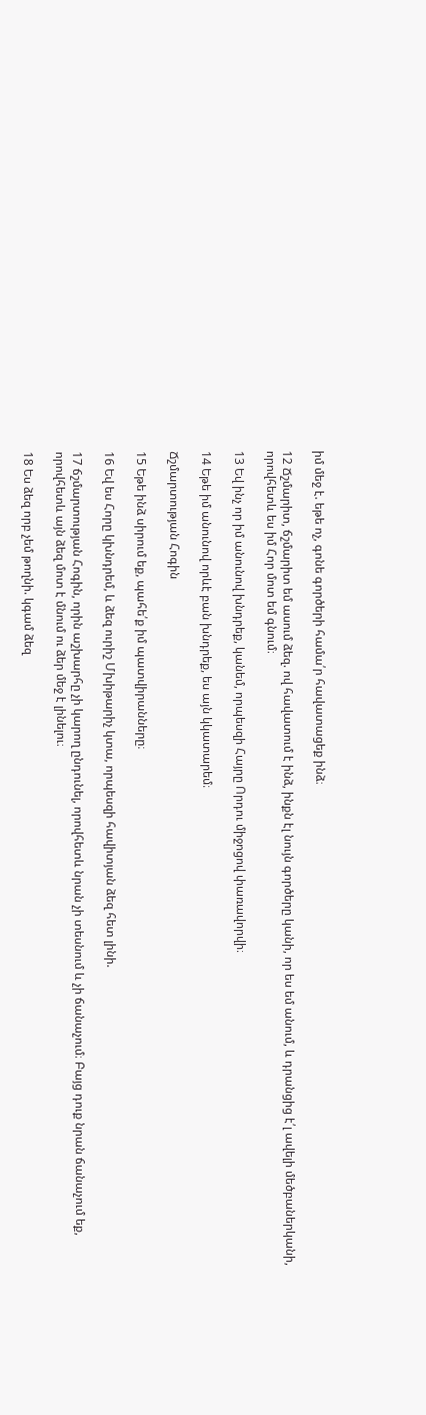իմ մեջ է. եթե ոչ, գոնե գործերի համա՛ր հավատացեք ինձ։

12 Ճշմարիտ, ճշմարիտ եմ ասում ձեզ. ով հավատում է ինձ, ինքն էլ նույն գործերը կանի, որ ես եմ անում, և դրանցից է՛լ ավելի մեծբաներկանի, որովհետև ես իմ Հոր մոտ եմ գնում։

13 Եվ ինչ որ իմ անունով խնդրեք, կանեմ, որպեսզի Հայրը Որդու միջոցով փառավորվի։

14 Եթե իմ անունով որևէ բան խնդրեք, ես այն կկատարեմ։

Ճշմարտության Հոգին

15 Եթե ինձ սիրում եք, պահե՛ք իմ պատվիրանները։

16 Եվ ես Հորը կխնդրեմ, և ձեզ ուրիշ Մխիթարիչ կտա, որպեսզի հավիտյան ձեզ հետ լինի.

17 ճշմարտության Հոգին, որին աշխարհը չի կարող ընդունել, որովհետև նրան չի տեսնում և չի ճանաչում։ Բայց դուք նրան ճանաչում եք, որովհետև այն ձեզ մոտ է մնում ու ձեր մեջ է լինելու։

18 Ես ձեզ որբ չեմ թողնի. կգամ ձեզ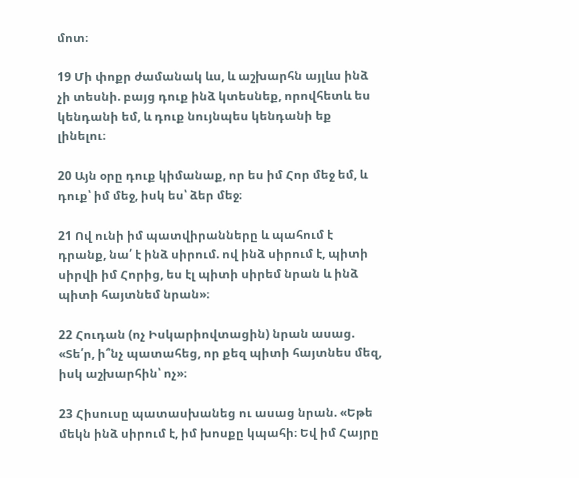մոտ։

19 Մի փոքր ժամանակ ևս, և աշխարհն այլևս ինձ չի տեսնի. բայց դուք ինձ կտեսնեք, որովհետև ես կենդանի եմ, և դուք նույնպես կենդանի եք լինելու։

20 Այն օրը դուք կիմանաք, որ ես իմ Հոր մեջ եմ, և դուք՝ իմ մեջ, իսկ ես՝ ձեր մեջ։

21 Ով ունի իմ պատվիրանները և պահում է դրանք, նա՛ է ինձ սիրում. ով ինձ սիրում է, պիտի սիրվի իմ Հորից, ես էլ պիտի սիրեմ նրան և ինձ պիտի հայտնեմ նրան»։

22 Հուդան (ոչ Իսկարիովտացին) նրան ասաց. «Տե՛ր, ի՞նչ պատահեց, որ քեզ պիտի հայտնես մեզ, իսկ աշխարհին՝ ոչ»։

23 Հիսուսը պատասխանեց ու ասաց նրան. «Եթե մեկն ինձ սիրում է, իմ խոսքը կպահի։ Եվ իմ Հայրը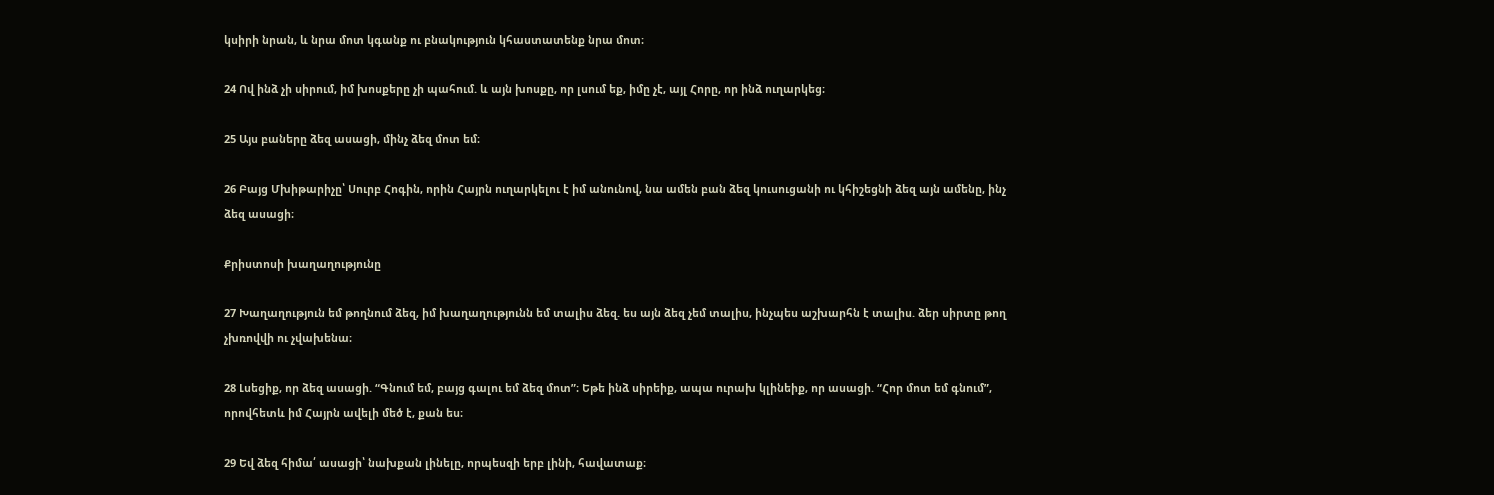կսիրի նրան, և նրա մոտ կգանք ու բնակություն կհաստատենք նրա մոտ։

24 Ով ինձ չի սիրում, իմ խոսքերը չի պահում. և այն խոսքը, որ լսում եք, իմը չէ, այլ Հորը, որ ինձ ուղարկեց։

25 Այս բաները ձեզ ասացի, մինչ ձեզ մոտ եմ։

26 Բայց Մխիթարիչը՝ Սուրբ Հոգին, որին Հայրն ուղարկելու է իմ անունով, նա ամեն բան ձեզ կուսուցանի ու կհիշեցնի ձեզ այն ամենը, ինչ ձեզ ասացի։

Քրիստոսի խաղաղությունը

27 Խաղաղություն եմ թողնում ձեզ, իմ խաղաղությունն եմ տալիս ձեզ. ես այն ձեզ չեմ տալիս, ինչպես աշխարհն է տալիս. ձեր սիրտը թող չխռովվի ու չվախենա։

28 Լսեցիք, որ ձեզ ասացի. “Գնում եմ, բայց գալու եմ ձեզ մոտ”։ Եթե ինձ սիրեիք, ապա ուրախ կլինեիք, որ ասացի. “Հոր մոտ եմ գնում”, որովհետև իմ Հայրն ավելի մեծ է, քան ես։

29 Եվ ձեզ հիմա՛ ասացի՝ նախքան լինելը, որպեսզի երբ լինի, հավատաք։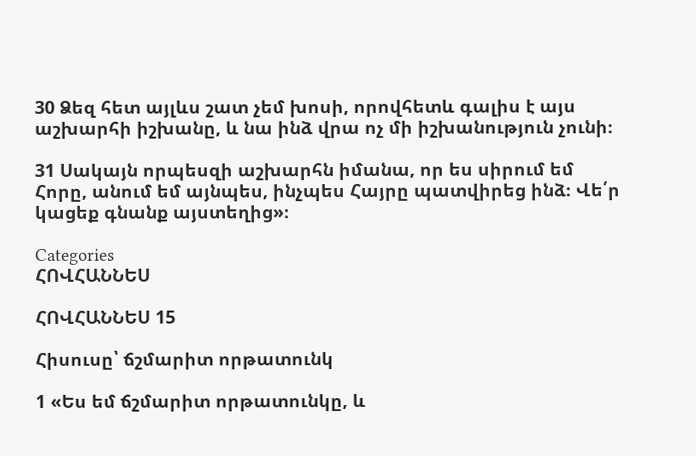30 Ձեզ հետ այլևս շատ չեմ խոսի, որովհետև գալիս է այս աշխարհի իշխանը, և նա ինձ վրա ոչ մի իշխանություն չունի։

31 Սակայն որպեսզի աշխարհն իմանա, որ ես սիրում եմ Հորը, անում եմ այնպես, ինչպես Հայրը պատվիրեց ինձ։ Վե՛ր կացեք գնանք այստեղից»։

Categories
ՀՈՎՀԱՆՆԵՍ

ՀՈՎՀԱՆՆԵՍ 15

Հիսուսը՝ ճշմարիտ որթատունկ

1 «Ես եմ ճշմարիտ որթատունկը, և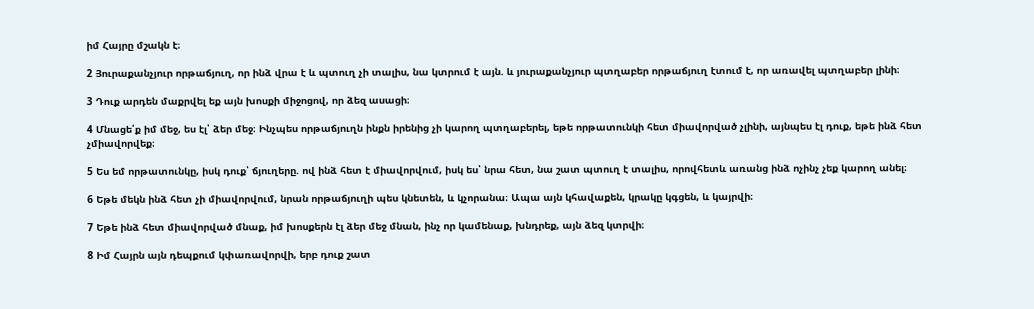իմ Հայրը մշակն է։

2 Յուրաքանչյուր որթաճյուղ, որ ինձ վրա է և պտուղ չի տալիս, նա կտրում է այն. և յուրաքանչյուր պտղաբեր որթաճյուղ էտում է, որ առավել պտղաբեր լինի։

3 Դուք արդեն մաքրվել եք այն խոսքի միջոցով, որ ձեզ ասացի։

4 Մնացե՛ք իմ մեջ, ես էլ՝ ձեր մեջ։ Ինչպես որթաճյուղն ինքն իրենից չի կարող պտղաբերել, եթե որթատունկի հետ միավորված չլինի, այնպես էլ դուք, եթե ինձ հետ չմիավորվեք։

5 Ես եմ որթատունկը, իսկ դուք՝ ճյուղերը. ով ինձ հետ է միավորվում, իսկ ես՝ նրա հետ, նա շատ պտուղ է տալիս, որովհետև առանց ինձ ոչինչ չեք կարող անել։

6 Եթե մեկն ինձ հետ չի միավորվում, նրան որթաճյուղի պես կնետեն, և կչորանա։ Ապա այն կհավաքեն, կրակը կգցեն, և կայրվի։

7 Եթե ինձ հետ միավորված մնաք, իմ խոսքերն էլ ձեր մեջ մնան, ինչ որ կամենաք, խնդրեք, այն ձեզ կտրվի։

8 Իմ Հայրն այն դեպքում կփառավորվի, երբ դուք շատ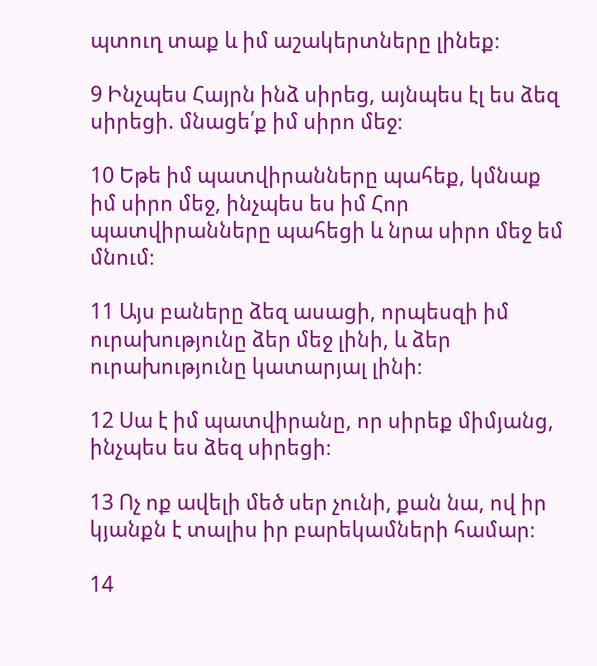պտուղ տաք և իմ աշակերտները լինեք։

9 Ինչպես Հայրն ինձ սիրեց, այնպես էլ ես ձեզ սիրեցի. մնացե՛ք իմ սիրո մեջ։

10 Եթե իմ պատվիրանները պահեք, կմնաք իմ սիրո մեջ, ինչպես ես իմ Հոր պատվիրանները պահեցի և նրա սիրո մեջ եմ մնում։

11 Այս բաները ձեզ ասացի, որպեսզի իմ ուրախությունը ձեր մեջ լինի, և ձեր ուրախությունը կատարյալ լինի։

12 Սա է իմ պատվիրանը, որ սիրեք միմյանց, ինչպես ես ձեզ սիրեցի։

13 Ոչ ոք ավելի մեծ սեր չունի, քան նա, ով իր կյանքն է տալիս իր բարեկամների համար։

14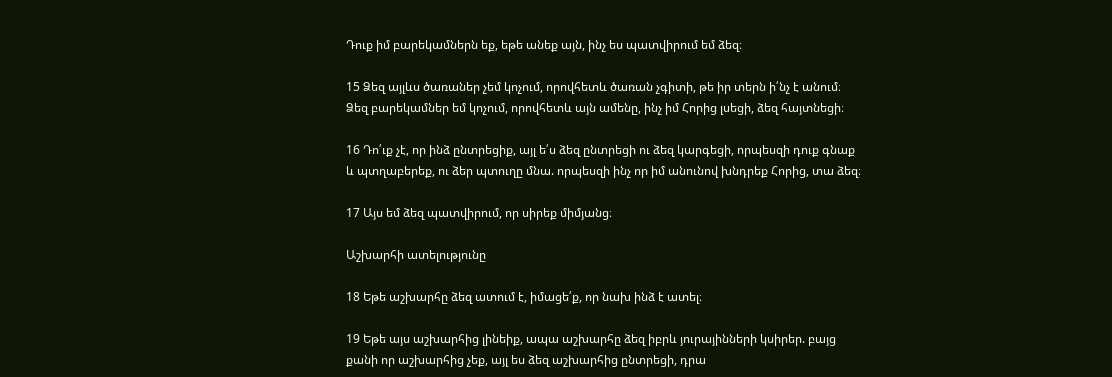Դուք իմ բարեկամներն եք, եթե անեք այն, ինչ ես պատվիրում եմ ձեզ։

15 Ձեզ այլևս ծառաներ չեմ կոչում, որովհետև ծառան չգիտի, թե իր տերն ի՛նչ է անում։ Ձեզ բարեկամներ եմ կոչում, որովհետև այն ամենը, ինչ իմ Հորից լսեցի, ձեզ հայտնեցի։

16 Դո՛ւք չէ, որ ինձ ընտրեցիք, այլ ե՛ս ձեզ ընտրեցի ու ձեզ կարգեցի, որպեսզի դուք գնաք և պտղաբերեք, ու ձեր պտուղը մնա. որպեսզի ինչ որ իմ անունով խնդրեք Հորից, տա ձեզ։

17 Այս եմ ձեզ պատվիրում, որ սիրեք միմյանց։

Աշխարհի ատելությունը

18 Եթե աշխարհը ձեզ ատում է, իմացե՛ք, որ նախ ինձ է ատել։

19 Եթե այս աշխարհից լինեիք, ապա աշխարհը ձեզ իբրև յուրայինների կսիրեր. բայց քանի որ աշխարհից չեք, այլ ես ձեզ աշխարհից ընտրեցի, դրա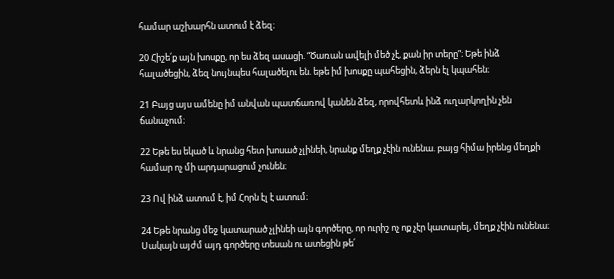համար աշխարհն ատում է ձեզ։

20 Հիշե՛ք այն խոսքը, որ ես ձեզ ասացի. “Ծառան ավելի մեծ չէ, քան իր տերը”։ Եթե ինձ հալածեցին, ձեզ նույնպես հալածելու են. եթե իմ խոսքը պահեցին, ձերն էլ կպահեն։

21 Բայց այս ամենը իմ անվան պատճառով կանեն ձեզ, որովհետև ինձ ուղարկողին չեն ճանաչում։

22 Եթե ես եկած և նրանց հետ խոսած չլինեի, նրանք մեղք չէին ունենա. բայց հիմա իրենց մեղքի համար ոչ մի արդարացում չունեն։

23 Ով ինձ ատում է, իմ Հորն էլ է ատում։

24 Եթե նրանց մեջ կատարած չլինեի այն գործերը, որ ուրիշ ոչ ոք չէր կատարել, մեղք չէին ունենա։ Սակայն այժմ այդ գործերը տեսան ու ատեցին թե՛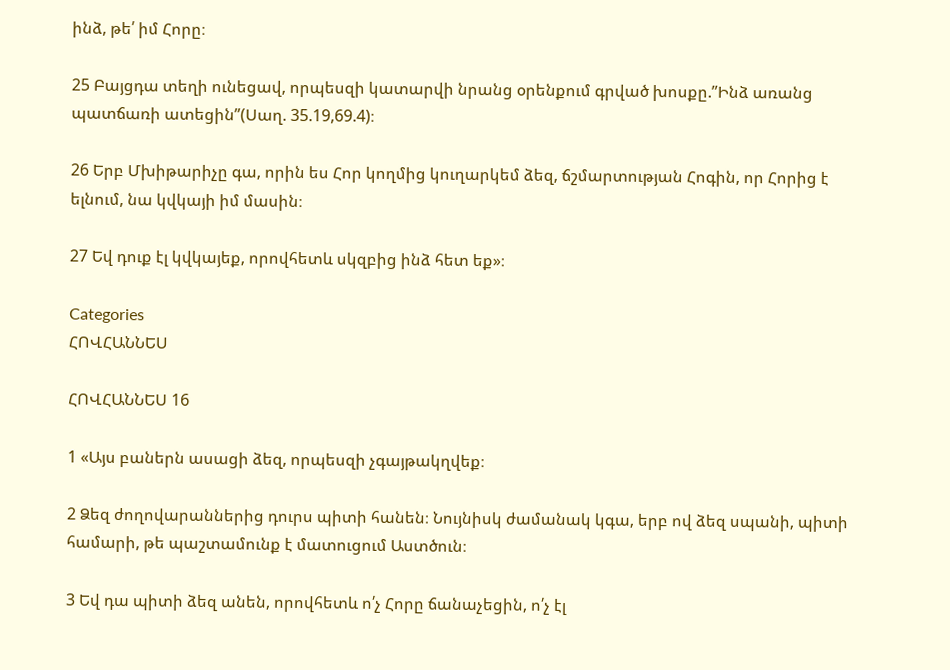ինձ, թե՛ իմ Հորը։

25 Բայցդա տեղի ունեցավ, որպեսզի կատարվի նրանց օրենքում գրված խոսքը.”Ինձ առանց պատճառի ատեցին”(Սաղ. 35.19,69.4)։

26 Երբ Մխիթարիչը գա, որին ես Հոր կողմից կուղարկեմ ձեզ, ճշմարտության Հոգին, որ Հորից է ելնում, նա կվկայի իմ մասին։

27 Եվ դուք էլ կվկայեք, որովհետև սկզբից ինձ հետ եք»։

Categories
ՀՈՎՀԱՆՆԵՍ

ՀՈՎՀԱՆՆԵՍ 16

1 «Այս բաներն ասացի ձեզ, որպեսզի չգայթակղվեք։

2 Ձեզ ժողովարաններից դուրս պիտի հանեն։ Նույնիսկ ժամանակ կգա, երբ ով ձեզ սպանի, պիտի համարի, թե պաշտամունք է մատուցում Աստծուն։

3 Եվ դա պիտի ձեզ անեն, որովհետև ո՛չ Հորը ճանաչեցին, ո՛չ էլ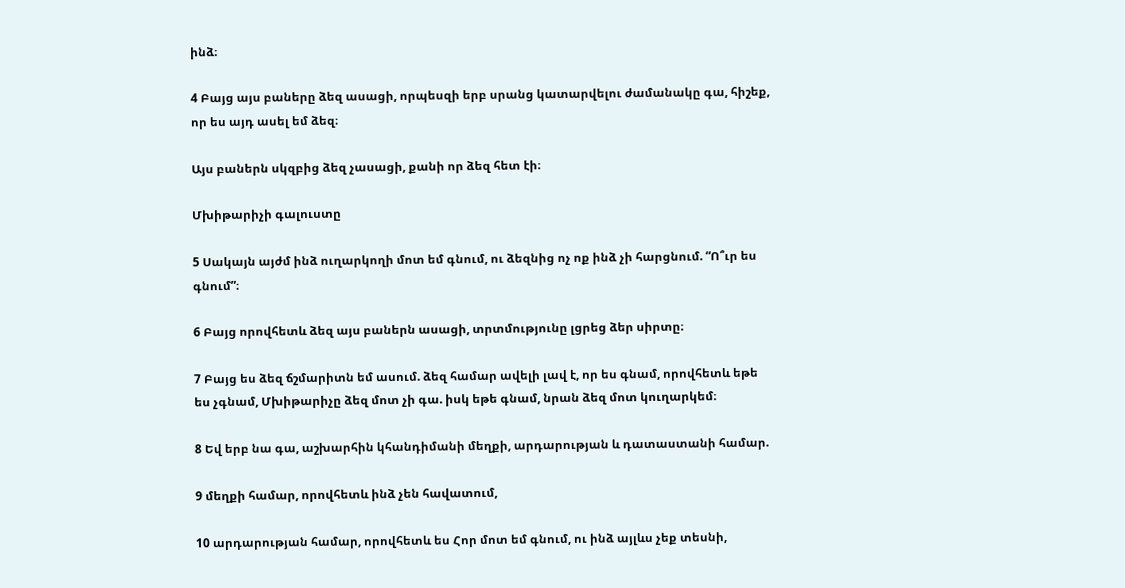ինձ։

4 Բայց այս բաները ձեզ ասացի, որպեսզի երբ սրանց կատարվելու ժամանակը գա, հիշեք, որ ես այդ ասել եմ ձեզ։

Այս բաներն սկզբից ձեզ չասացի, քանի որ ձեզ հետ էի։

Մխիթարիչի գալուստը

5 Սակայն այժմ ինձ ուղարկողի մոտ եմ գնում, ու ձեզնից ոչ ոք ինձ չի հարցնում. “Ո՞ւր ես գնում”։

6 Բայց որովհետև ձեզ այս բաներն ասացի, տրտմությունը լցրեց ձեր սիրտը։

7 Բայց ես ձեզ ճշմարիտն եմ ասում. ձեզ համար ավելի լավ է, որ ես գնամ, որովհետև եթե ես չգնամ, Մխիթարիչը ձեզ մոտ չի գա. իսկ եթե գնամ, նրան ձեզ մոտ կուղարկեմ։

8 Եվ երբ նա գա, աշխարհին կհանդիմանի մեղքի, արդարության և դատաստանի համար.

9 մեղքի համար, որովհետև ինձ չեն հավատում,

10 արդարության համար, որովհետև ես Հոր մոտ եմ գնում, ու ինձ այլևս չեք տեսնի,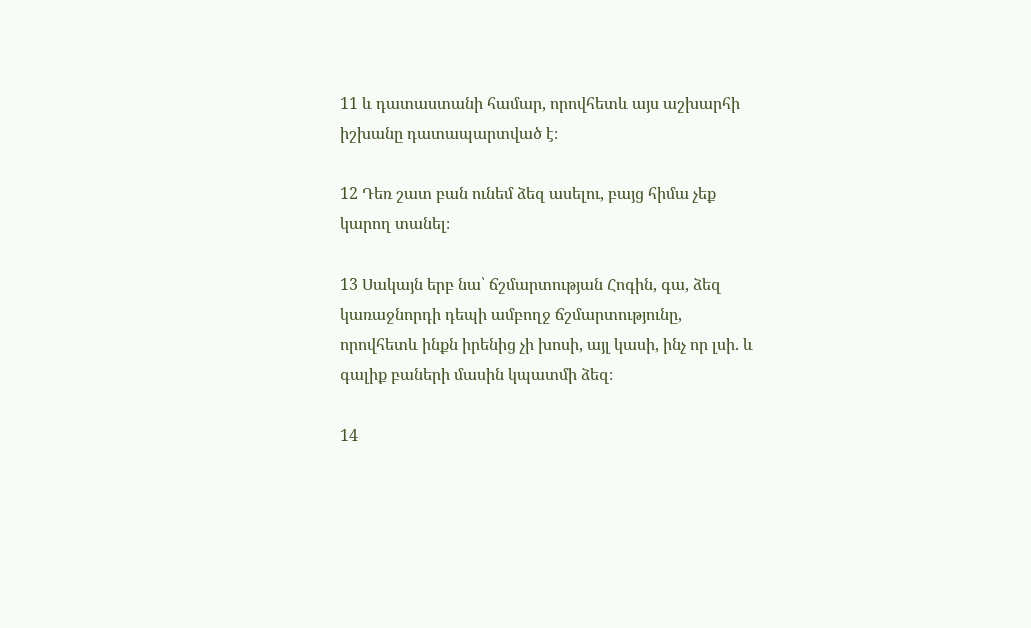11 և դատաստանի համար, որովհետև այս աշխարհի իշխանը դատապարտված է։

12 Դեռ շատ բան ունեմ ձեզ ասելու, բայց հիմա չեք կարող տանել։

13 Սակայն երբ նա՝ ճշմարտության Հոգին, գա, ձեզ կառաջնորդի դեպի ամբողջ ճշմարտությունը, որովհետև ինքն իրենից չի խոսի, այլ կասի, ինչ որ լսի. և գալիք բաների մասին կպատմի ձեզ։

14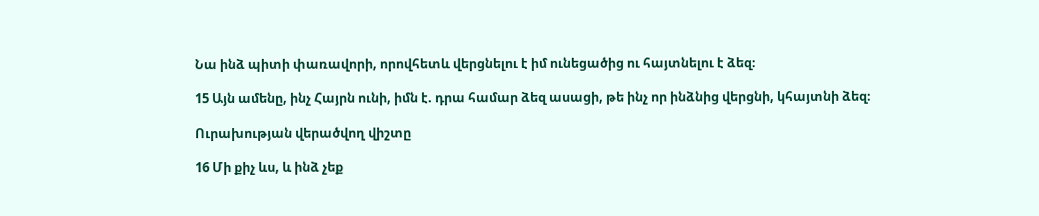Նա ինձ պիտի փառավորի, որովհետև վերցնելու է իմ ունեցածից ու հայտնելու է ձեզ։

15 Այն ամենը, ինչ Հայրն ունի, իմն է. դրա համար ձեզ ասացի, թե ինչ որ ինձնից վերցնի, կհայտնի ձեզ։

Ուրախության վերածվող վիշտը

16 Մի քիչ ևս, և ինձ չեք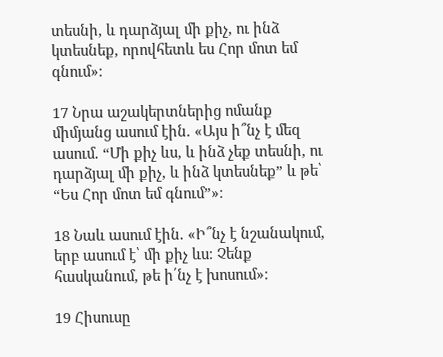տեսնի, և դարձյալ մի քիչ, ու ինձ կտեսնեք, որովհետև ես Հոր մոտ եմ գնում»։

17 Նրա աշակերտներից ոմանք միմյանց ասում էին. «Այս ի՞նչ է մեզ ասում. “Մի քիչ ևս, և ինձ չեք տեսնի, ու դարձյալ մի քիչ, և ինձ կտեսնեք” և թե՝ “Ես Հոր մոտ եմ գնում”»։

18 Նաև ասում էին. «Ի՞նչ է նշանակում, երբ ասում է՝ մի քիչ ևս։ Չենք հասկանում, թե ի՛նչ է խոսում»։

19 Հիսուսը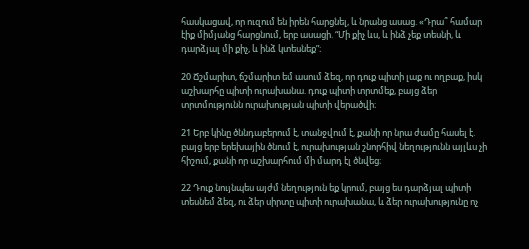հասկացավ, որ ուզում են իրեն հարցնել, և նրանց ասաց. «Դրա՞ համար էիք միմյանց հարցնում, երբ ասացի. “Մի քիչ ևս, և ինձ չեք տեսնի, և դարձյալ մի քիչ, և ինձ կտեսնեք”։

20 Ճշմարիտ, ճշմարիտ եմ ասում ձեզ, որ դուք պիտի լաք ու ողբաք, իսկ աշխարհը պիտի ուրախանա. դուք պիտի տրտմեք, բայց ձեր տրտմությունն ուրախության պիտի վերածվի։

21 Երբ կինը ծննդաբերում է, տանջվում է, քանի որ նրա ժամը հասել է. բայց երբ երեխային ծնում է, ուրախության շնորհիվ նեղությունն այլևս չի հիշում, քանի որ աշխարհում մի մարդ էլ ծնվեց։

22 Դուք նույնպես այժմ նեղություն եք կրում, բայց ես դարձյալ պիտի տեսնեմ ձեզ, ու ձեր սիրտը պիտի ուրախանա, և ձեր ուրախությունը ոչ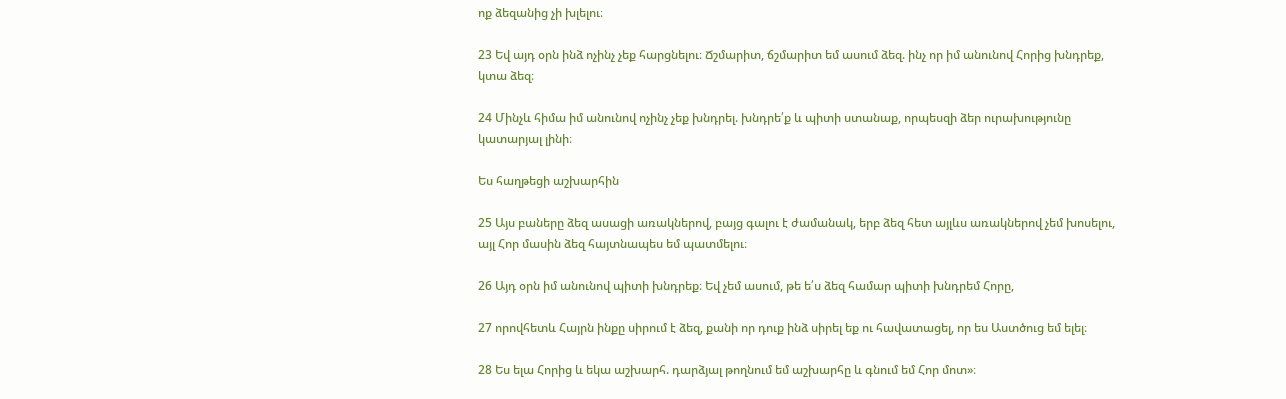ոք ձեզանից չի խլելու։

23 Եվ այդ օրն ինձ ոչինչ չեք հարցնելու։ Ճշմարիտ, ճշմարիտ եմ ասում ձեզ. ինչ որ իմ անունով Հորից խնդրեք, կտա ձեզ։

24 Մինչև հիմա իմ անունով ոչինչ չեք խնդրել. խնդրե՛ք և պիտի ստանաք, որպեսզի ձեր ուրախությունը կատարյալ լինի։

Ես հաղթեցի աշխարհին

25 Այս բաները ձեզ ասացի առակներով, բայց գալու է ժամանակ, երբ ձեզ հետ այլևս առակներով չեմ խոսելու, այլ Հոր մասին ձեզ հայտնապես եմ պատմելու։

26 Այդ օրն իմ անունով պիտի խնդրեք։ Եվ չեմ ասում, թե ե՛ս ձեզ համար պիտի խնդրեմ Հորը,

27 որովհետև Հայրն ինքը սիրում է ձեզ, քանի որ դուք ինձ սիրել եք ու հավատացել, որ ես Աստծուց եմ ելել։

28 Ես ելա Հորից և եկա աշխարհ. դարձյալ թողնում եմ աշխարհը և գնում եմ Հոր մոտ»։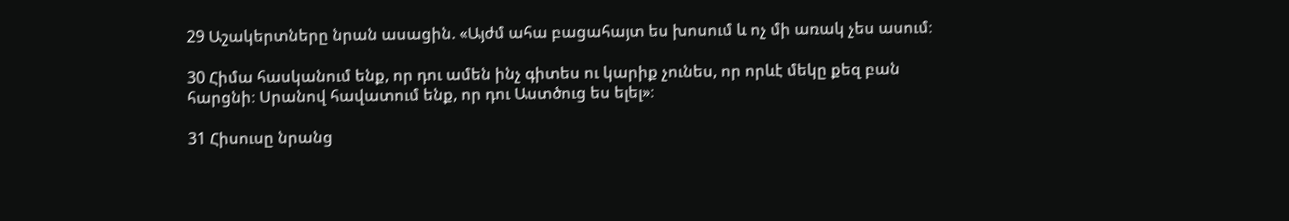29 Աշակերտները նրան ասացին. «Այժմ ահա բացահայտ ես խոսում և ոչ մի առակ չես ասում։

30 Հիմա հասկանում ենք, որ դու ամեն ինչ գիտես ու կարիք չունես, որ որևէ մեկը քեզ բան հարցնի։ Սրանով հավատում ենք, որ դու Աստծուց ես ելել»։

31 Հիսուսը նրանց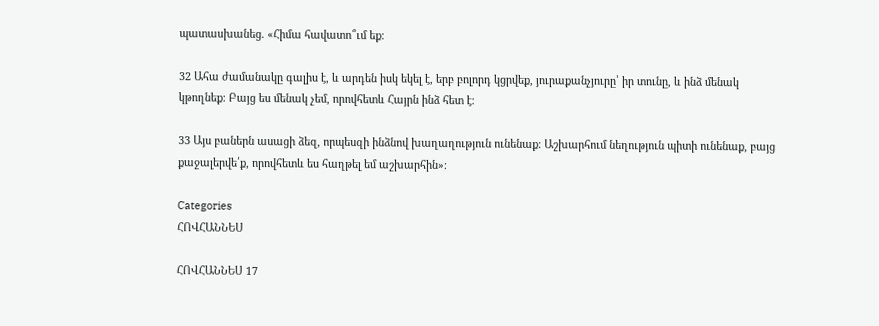պատասխանեց. «Հիմա հավատո՞ւմ եք։

32 Ահա ժամանակը գալիս է, և արդեն իսկ եկել է, երբ բոլորդ կցրվեք, յուրաքանչյուրը՝ իր տունը, և ինձ մենակ կթողնեք։ Բայց ես մենակ չեմ, որովհետև Հայրն ինձ հետ է։

33 Այս բաներն ասացի ձեզ, որպեսզի ինձնով խաղաղություն ունենաք։ Աշխարհում նեղություն պիտի ունենաք, բայց քաջալերվե՛ք, որովհետև ես հաղթել եմ աշխարհին»։

Categories
ՀՈՎՀԱՆՆԵՍ

ՀՈՎՀԱՆՆԵՍ 17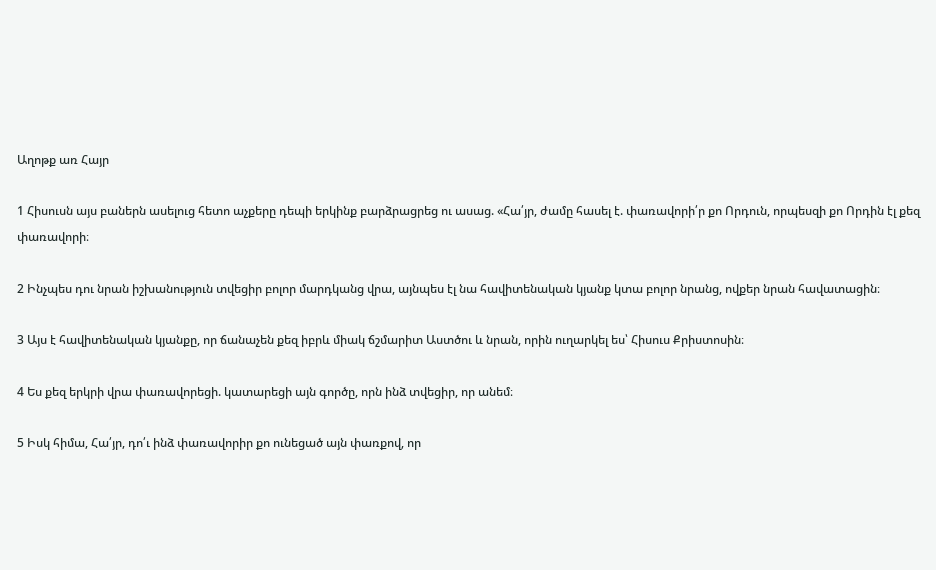Աղոթք առ Հայր

1 Հիսուսն այս բաներն ասելուց հետո աչքերը դեպի երկինք բարձրացրեց ու ասաց. «Հա՛յր, ժամը հասել է. փառավորի՛ր քո Որդուն, որպեսզի քո Որդին էլ քեզ փառավորի։

2 Ինչպես դու նրան իշխանություն տվեցիր բոլոր մարդկանց վրա, այնպես էլ նա հավիտենական կյանք կտա բոլոր նրանց, ովքեր նրան հավատացին։

3 Այս է հավիտենական կյանքը, որ ճանաչեն քեզ իբրև միակ ճշմարիտ Աստծու և նրան, որին ուղարկել ես՝ Հիսուս Քրիստոսին։

4 Ես քեզ երկրի վրա փառավորեցի. կատարեցի այն գործը, որն ինձ տվեցիր, որ անեմ։

5 Իսկ հիմա, Հա՛յր, դո՛ւ ինձ փառավորիր քո ունեցած այն փառքով, որ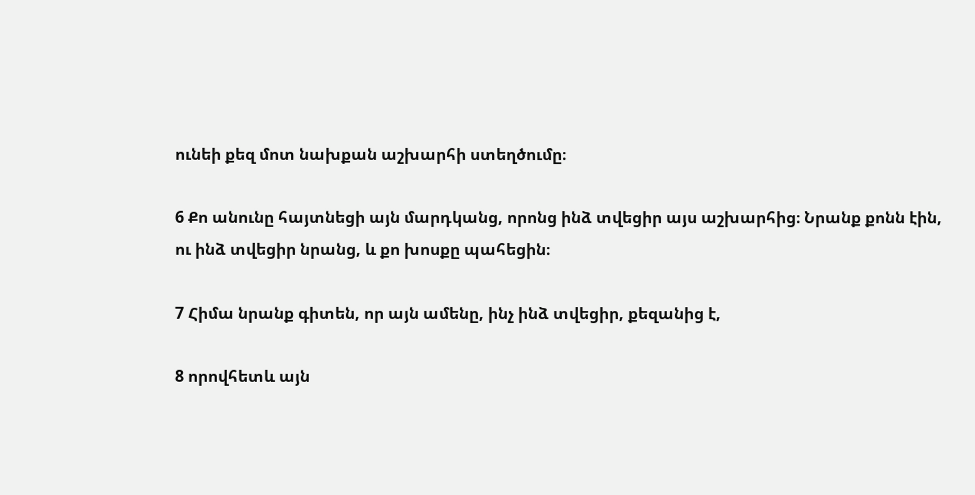ունեի քեզ մոտ նախքան աշխարհի ստեղծումը։

6 Քո անունը հայտնեցի այն մարդկանց, որոնց ինձ տվեցիր այս աշխարհից։ Նրանք քոնն էին, ու ինձ տվեցիր նրանց, և քո խոսքը պահեցին։

7 Հիմա նրանք գիտեն, որ այն ամենը, ինչ ինձ տվեցիր, քեզանից է,

8 որովհետև այն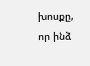խոսքը, որ ինձ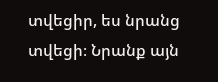տվեցիր, ես նրանց տվեցի։ Նրանք այն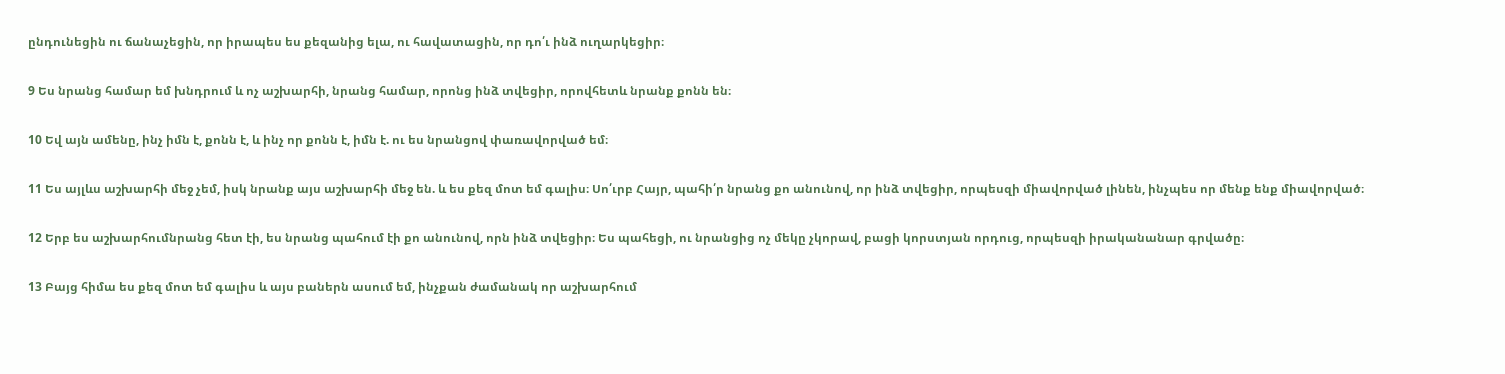ընդունեցին ու ճանաչեցին, որ իրապես ես քեզանից ելա, ու հավատացին, որ դո՛ւ ինձ ուղարկեցիր։

9 Ես նրանց համար եմ խնդրում և ոչ աշխարհի, նրանց համար, որոնց ինձ տվեցիր, որովհետև նրանք քոնն են։

10 Եվ այն ամենը, ինչ իմն է, քոնն է, և ինչ որ քոնն է, իմն է. ու ես նրանցով փառավորված եմ։

11 Ես այլևս աշխարհի մեջ չեմ, իսկ նրանք այս աշխարհի մեջ են. և ես քեզ մոտ եմ գալիս։ Սո՛ւրբ Հայր, պահի՛ր նրանց քո անունով, որ ինձ տվեցիր, որպեսզի միավորված լինեն, ինչպես որ մենք ենք միավորված։

12 Երբ ես աշխարհումնրանց հետ էի, ես նրանց պահում էի քո անունով, որն ինձ տվեցիր։ Ես պահեցի, ու նրանցից ոչ մեկը չկորավ, բացի կորստյան որդուց, որպեսզի իրականանար գրվածը։

13 Բայց հիմա ես քեզ մոտ եմ գալիս և այս բաներն ասում եմ, ինչքան ժամանակ որ աշխարհում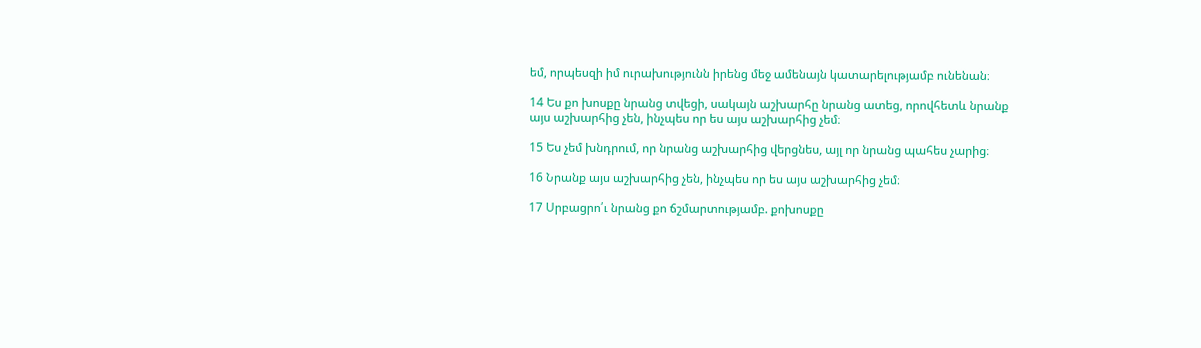եմ, որպեսզի իմ ուրախությունն իրենց մեջ ամենայն կատարելությամբ ունենան։

14 Ես քո խոսքը նրանց տվեցի, սակայն աշխարհը նրանց ատեց, որովհետև նրանք այս աշխարհից չեն, ինչպես որ ես այս աշխարհից չեմ։

15 Ես չեմ խնդրում, որ նրանց աշխարհից վերցնես, այլ որ նրանց պահես չարից։

16 Նրանք այս աշխարհից չեն, ինչպես որ ես այս աշխարհից չեմ։

17 Սրբացրո՛ւ նրանց քո ճշմարտությամբ. քոխոսքը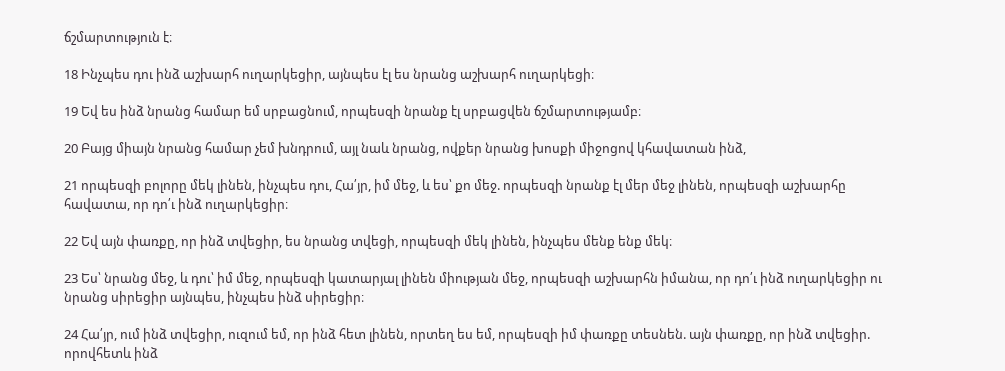ճշմարտություն է։

18 Ինչպես դու ինձ աշխարհ ուղարկեցիր, այնպես էլ ես նրանց աշխարհ ուղարկեցի։

19 Եվ ես ինձ նրանց համար եմ սրբացնում, որպեսզի նրանք էլ սրբացվեն ճշմարտությամբ։

20 Բայց միայն նրանց համար չեմ խնդրում, այլ նաև նրանց, ովքեր նրանց խոսքի միջոցով կհավատան ինձ,

21 որպեսզի բոլորը մեկ լինեն, ինչպես դու, Հա՛յր, իմ մեջ, և ես՝ քո մեջ. որպեսզի նրանք էլ մեր մեջ լինեն, որպեսզի աշխարհը հավատա, որ դո՛ւ ինձ ուղարկեցիր։

22 Եվ այն փառքը, որ ինձ տվեցիր, ես նրանց տվեցի, որպեսզի մեկ լինեն, ինչպես մենք ենք մեկ։

23 Ես՝ նրանց մեջ, և դու՝ իմ մեջ, որպեսզի կատարյալ լինեն միության մեջ, որպեսզի աշխարհն իմանա, որ դո՛ւ ինձ ուղարկեցիր ու նրանց սիրեցիր այնպես, ինչպես ինձ սիրեցիր։

24 Հա՛յր, ում ինձ տվեցիր, ուզում եմ, որ ինձ հետ լինեն, որտեղ ես եմ, որպեսզի իմ փառքը տեսնեն. այն փառքը, որ ինձ տվեցիր. որովհետև ինձ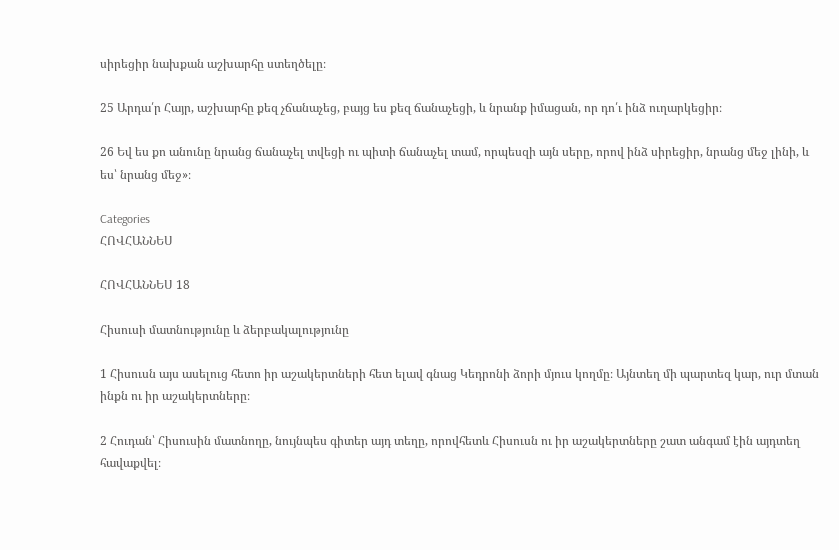սիրեցիր նախքան աշխարհը ստեղծելը։

25 Արդա՛ր Հայր, աշխարհը քեզ չճանաչեց, բայց ես քեզ ճանաչեցի, և նրանք իմացան, որ դո՛ւ ինձ ուղարկեցիր։

26 Եվ ես քո անունը նրանց ճանաչել տվեցի ու պիտի ճանաչել տամ, որպեսզի այն սերը, որով ինձ սիրեցիր, նրանց մեջ լինի, և ես՝ նրանց մեջ»։

Categories
ՀՈՎՀԱՆՆԵՍ

ՀՈՎՀԱՆՆԵՍ 18

Հիսուսի մատնությունը և ձերբակալությունը

1 Հիսուսն այս ասելուց հետո իր աշակերտների հետ ելավ գնաց Կեդրոնի ձորի մյուս կողմը։ Այնտեղ մի պարտեզ կար, ուր մտան ինքն ու իր աշակերտները։

2 Հուդան՝ Հիսուսին մատնողը, նույնպես գիտեր այդ տեղը, որովհետև Հիսուսն ու իր աշակերտները շատ անգամ էին այդտեղ հավաքվել։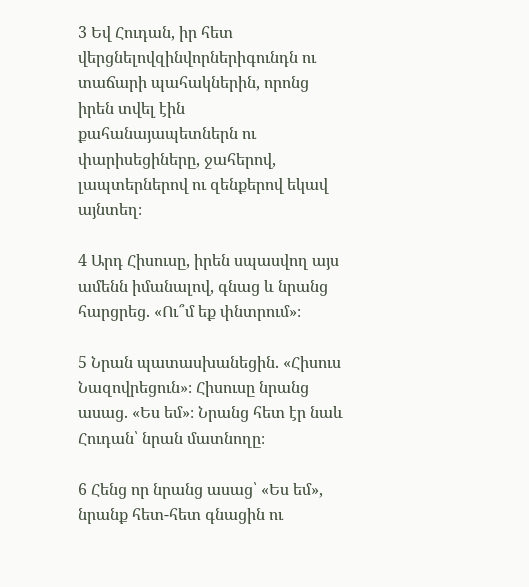3 Եվ Հուդան, իր հետ վերցնելովզինվորներիգունդն ու տաճարի պահակներին, որոնց իրեն տվել էին քահանայապետներն ու փարիսեցիները, ջահերով, լապտերներով ու զենքերով եկավ այնտեղ։

4 Արդ Հիսուսը, իրեն սպասվող այս ամենն իմանալով, գնաց և նրանց հարցրեց. «Ու՞մ եք փնտրում»։

5 Նրան պատասխանեցին. «Հիսուս Նազովրեցուն»։ Հիսուսը նրանց ասաց. «Ես եմ»։ Նրանց հետ էր նաև Հուդան՝ նրան մատնողը։

6 Հենց որ նրանց ասաց՝ «Ես եմ», նրանք հետ-հետ գնացին ու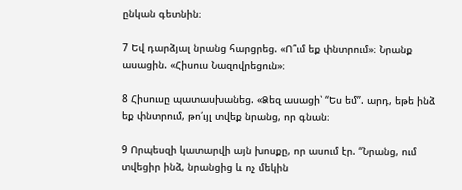ընկան գետնին։

7 Եվ դարձյալ նրանց հարցրեց. «Ո՞ւմ եք փնտրում»։ Նրանք ասացին. «Հիսուս Նազովրեցուն»։

8 Հիսուսը պատասխանեց. «Ձեզ ասացի՝ “Ես եմ”. արդ, եթե ինձ եք փնտրում, թո՛ւյլ տվեք նրանց, որ գնան։

9 Որպեսզի կատարվի այն խոսքը, որ ասում էր. “Նրանց, ում տվեցիր ինձ, նրանցից և ոչ մեկին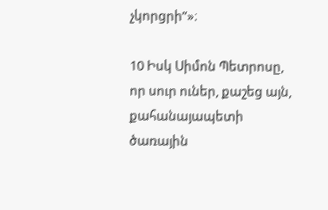չկորցրի”»։

10 Իսկ Սիմոն Պետրոսը, որ սուր ուներ, քաշեց այն, քահանայապետի ծառային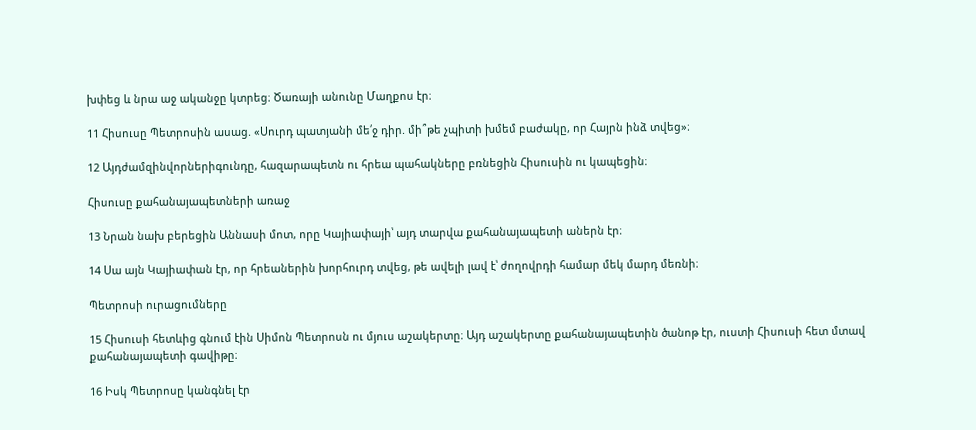խփեց և նրա աջ ականջը կտրեց։ Ծառայի անունը Մաղքոս էր։

11 Հիսուսը Պետրոսին ասաց. «Սուրդ պատյանի մե՛ջ դիր. մի՞թե չպիտի խմեմ բաժակը, որ Հայրն ինձ տվեց»։

12 Այդժամզինվորներիգունդը, հազարապետն ու հրեա պահակները բռնեցին Հիսուսին ու կապեցին։

Հիսուսը քահանայապետների առաջ

13 Նրան նախ բերեցին Աննասի մոտ, որը Կայիափայի՝ այդ տարվա քահանայապետի աներն էր։

14 Սա այն Կայիափան էր, որ հրեաներին խորհուրդ տվեց, թե ավելի լավ է՝ ժողովրդի համար մեկ մարդ մեռնի։

Պետրոսի ուրացումները

15 Հիսուսի հետևից գնում էին Սիմոն Պետրոսն ու մյուս աշակերտը։ Այդ աշակերտը քահանայապետին ծանոթ էր, ուստի Հիսուսի հետ մտավ քահանայապետի գավիթը։

16 Իսկ Պետրոսը կանգնել էր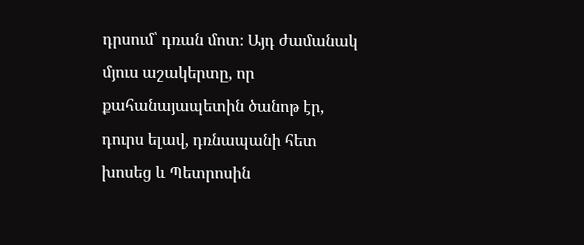դրսում՝ դռան մոտ։ Այդ ժամանակ մյուս աշակերտը, որ քահանայապետին ծանոթ էր, դուրս ելավ, դռնապանի հետ խոսեց և Պետրոսին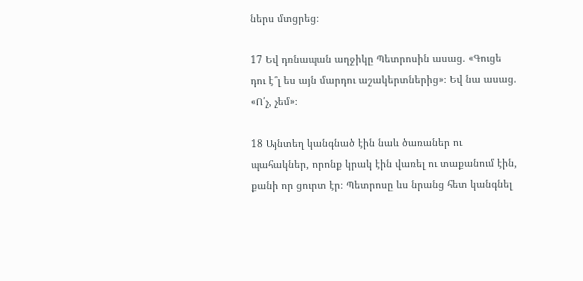ներս մտցրեց։

17 Եվ դռնապան աղջիկը Պետրոսին ասաց. «Գուցե դու է՞լ ես այն մարդու աշակերտներից»։ Եվ նա ասաց. «Ո՛չ, չեմ»։

18 Այնտեղ կանգնած էին նաև ծառաներ ու պահակներ, որոնք կրակ էին վառել ու տաքանում էին, քանի որ ցուրտ էր։ Պետրոսը ևս նրանց հետ կանգնել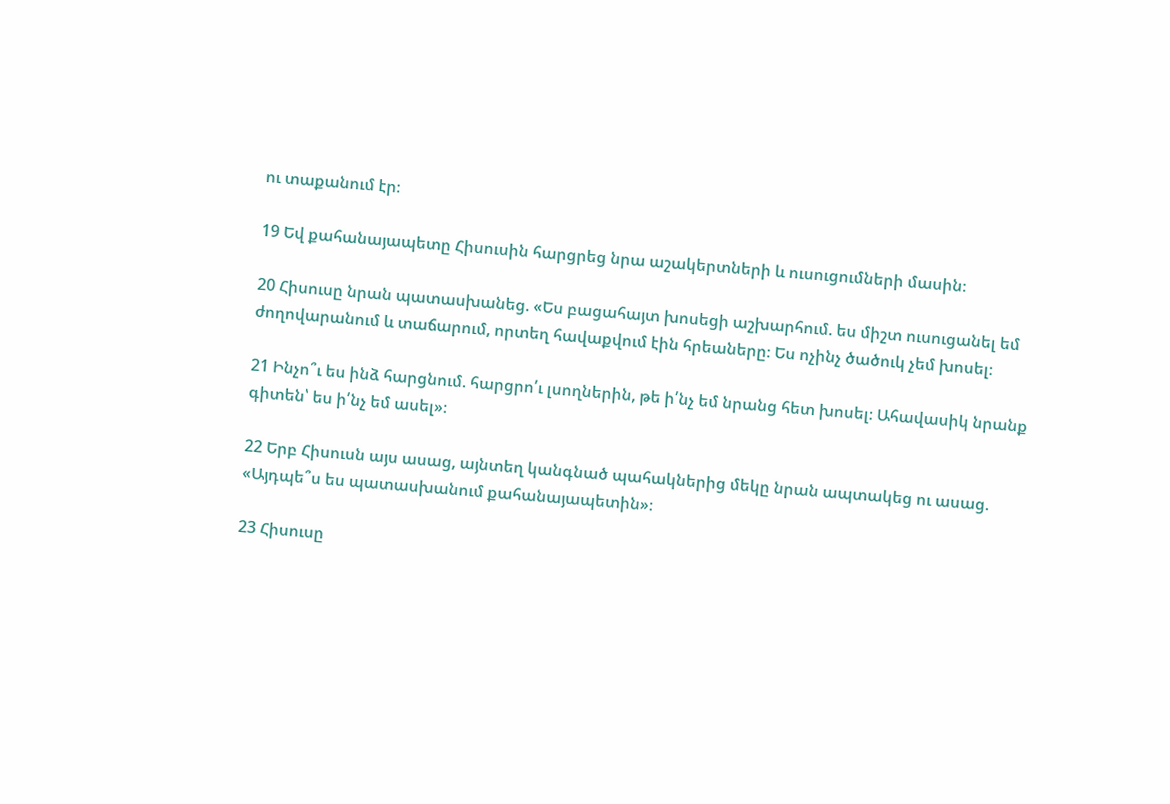ու տաքանում էր։

19 Եվ քահանայապետը Հիսուսին հարցրեց նրա աշակերտների և ուսուցումների մասին։

20 Հիսուսը նրան պատասխանեց. «Ես բացահայտ խոսեցի աշխարհում. ես միշտ ուսուցանել եմ ժողովարանում և տաճարում, որտեղ հավաքվում էին հրեաները։ Ես ոչինչ ծածուկ չեմ խոսել։

21 Ինչո՞ւ ես ինձ հարցնում. հարցրո՛ւ լսողներին, թե ի՛նչ եմ նրանց հետ խոսել։ Ահավասիկ նրանք գիտեն՝ ես ի՛նչ եմ ասել»։

22 Երբ Հիսուսն այս ասաց, այնտեղ կանգնած պահակներից մեկը նրան ապտակեց ու ասաց. «Այդպե՞ս ես պատասխանում քահանայապետին»։

23 Հիսուսը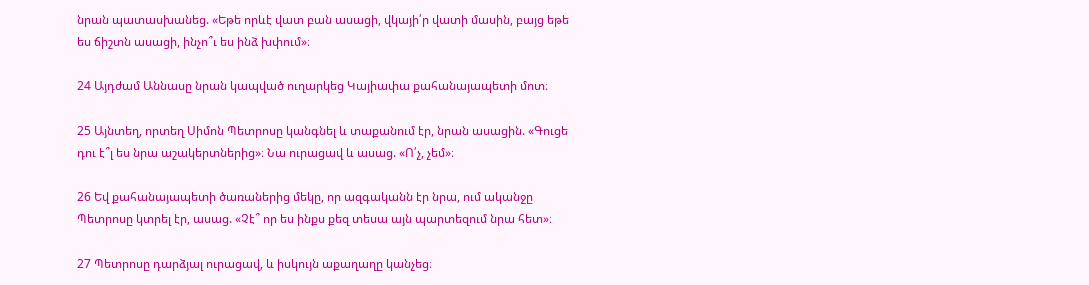նրան պատասխանեց. «Եթե որևէ վատ բան ասացի, վկայի՛ր վատի մասին, բայց եթե ես ճիշտն ասացի, ինչո՞ւ ես ինձ խփում»։

24 Այդժամ Աննասը նրան կապված ուղարկեց Կայիափա քահանայապետի մոտ։

25 Այնտեղ, որտեղ Սիմոն Պետրոսը կանգնել և տաքանում էր, նրան ասացին. «Գուցե դու է՞լ ես նրա աշակերտներից»։ Նա ուրացավ և ասաց. «Ո՛չ, չեմ»։

26 Եվ քահանայապետի ծառաներից մեկը, որ ազգականն էր նրա, ում ականջը Պետրոսը կտրել էր, ասաց. «Չէ՞ որ ես ինքս քեզ տեսա այն պարտեզում նրա հետ»։

27 Պետրոսը դարձյալ ուրացավ, և իսկույն աքաղաղը կանչեց։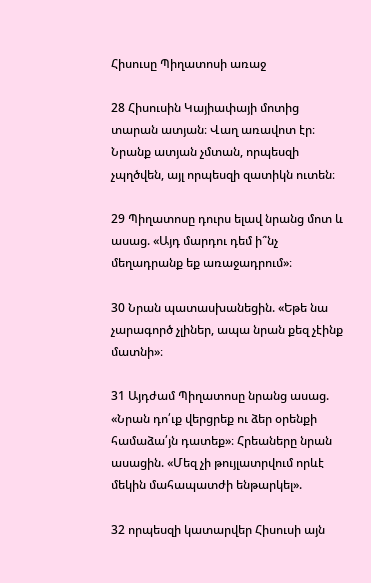Հիսուսը Պիղատոսի առաջ

28 Հիսուսին Կայիափայի մոտից տարան ատյան։ Վաղ առավոտ էր։ Նրանք ատյան չմտան, որպեսզի չպղծվեն, այլ որպեսզի զատիկն ուտեն։

29 Պիղատոսը դուրս ելավ նրանց մոտ և ասաց. «Այդ մարդու դեմ ի՞նչ մեղադրանք եք առաջադրում»։

30 Նրան պատասխանեցին. «Եթե նա չարագործ չլիներ, ապա նրան քեզ չէինք մատնի»։

31 Այդժամ Պիղատոսը նրանց ասաց. «Նրան դո՛ւք վերցրեք ու ձեր օրենքի համաձա՛յն դատեք»։ Հրեաները նրան ասացին. «Մեզ չի թույլատրվում որևէ մեկին մահապատժի ենթարկել».

32 որպեսզի կատարվեր Հիսուսի այն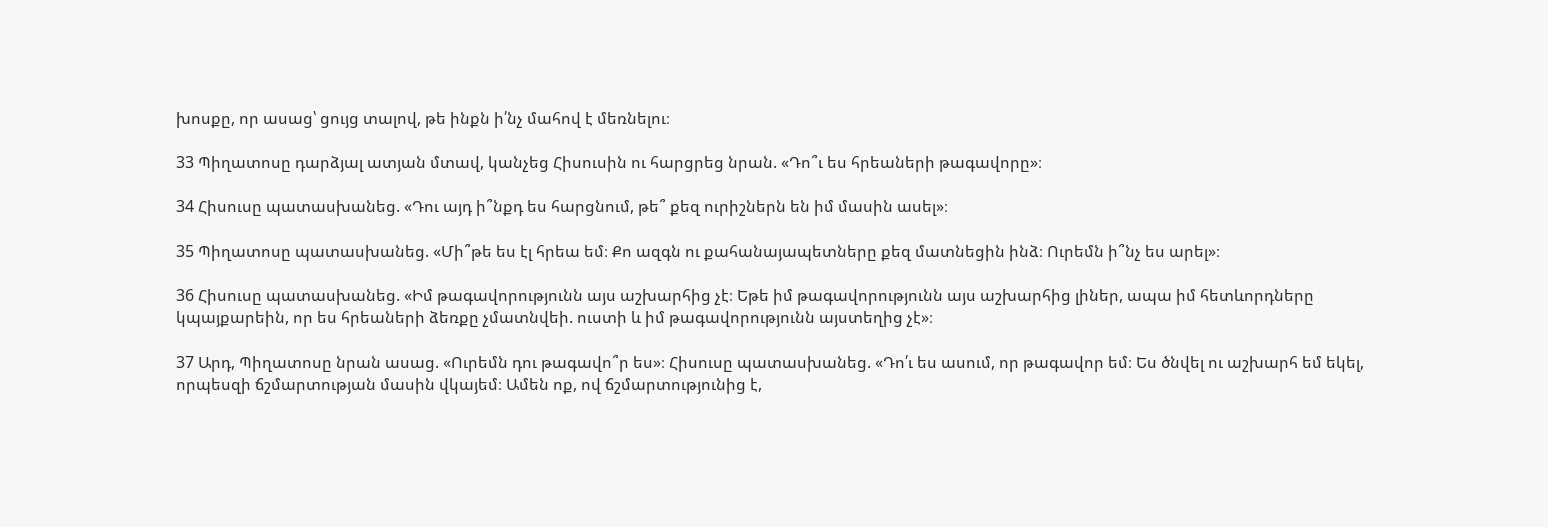խոսքը, որ ասաց՝ ցույց տալով, թե ինքն ի՛նչ մահով է մեռնելու։

33 Պիղատոսը դարձյալ ատյան մտավ, կանչեց Հիսուսին ու հարցրեց նրան. «Դո՞ւ ես հրեաների թագավորը»։

34 Հիսուսը պատասխանեց. «Դու այդ ի՞նքդ ես հարցնում, թե՞ քեզ ուրիշներն են իմ մասին ասել»։

35 Պիղատոսը պատասխանեց. «Մի՞թե ես էլ հրեա եմ։ Քո ազգն ու քահանայապետները քեզ մատնեցին ինձ։ Ուրեմն ի՞նչ ես արել»։

36 Հիսուսը պատասխանեց. «Իմ թագավորությունն այս աշխարհից չէ։ Եթե իմ թագավորությունն այս աշխարհից լիներ, ապա իմ հետևորդները կպայքարեին, որ ես հրեաների ձեռքը չմատնվեի. ուստի և իմ թագավորությունն այստեղից չէ»։

37 Արդ, Պիղատոսը նրան ասաց. «Ուրեմն դու թագավո՞ր ես»։ Հիսուսը պատասխանեց. «Դո՛ւ ես ասում, որ թագավոր եմ։ Ես ծնվել ու աշխարհ եմ եկել, որպեսզի ճշմարտության մասին վկայեմ։ Ամեն ոք, ով ճշմարտությունից է,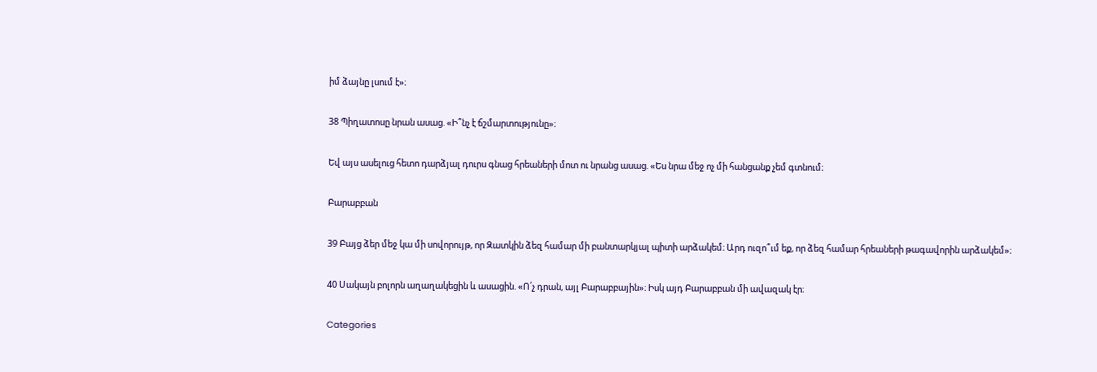իմ ձայնը լսում է»։

38 Պիղատոսը նրան ասաց. «Ի՞նչ է ճշմարտությունը»։

Եվ այս ասելուց հետո դարձյալ դուրս գնաց հրեաների մոտ ու նրանց ասաց. «Ես նրա մեջ ոչ մի հանցանք չեմ գտնում։

Բարաբբան

39 Բայց ձեր մեջ կա մի սովորույթ, որ Զատկին ձեզ համար մի բանտարկյալ պիտի արձակեմ։ Արդ ուզո՞ւմ եք, որ ձեզ համար հրեաների թագավորին արձակեմ»։

40 Սակայն բոլորն աղաղակեցին և ասացին. «Ո՛չ դրան, այլ Բարաբբային»։ Իսկ այդ Բարաբբան մի ավազակ էր։

Categories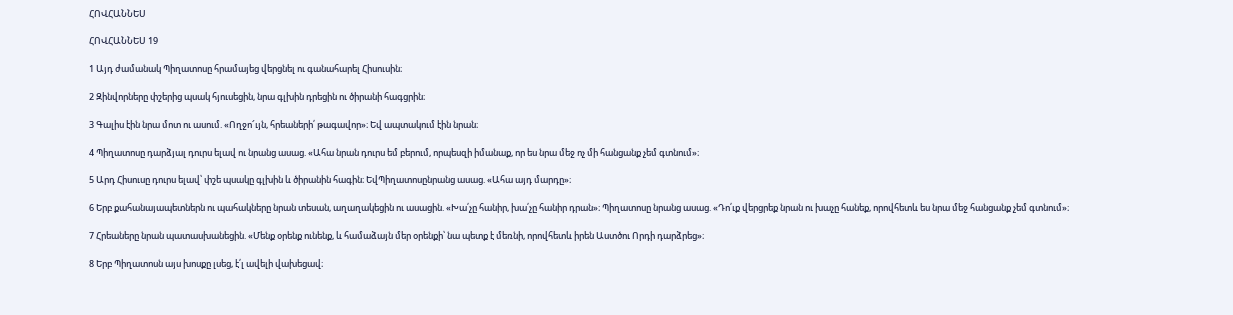ՀՈՎՀԱՆՆԵՍ

ՀՈՎՀԱՆՆԵՍ 19

1 Այդ ժամանակ Պիղատոսը հրամայեց վերցնել ու գանահարել Հիսուսին։

2 Զինվորները փշերից պսակ հյուսեցին, նրա գլխին դրեցին ու ծիրանի հագցրին։

3 Գալիս էին նրա մոտ ու ասում. «Ողջո՜ւյն, հրեաների՛ թագավոր»։ Եվ ապտակում էին նրան։

4 Պիղատոսը դարձյալ դուրս ելավ ու նրանց ասաց. «Ահա նրան դուրս եմ բերում, որպեսզի իմանաք, որ ես նրա մեջ ոչ մի հանցանք չեմ գտնում»։

5 Արդ Հիսուսը դուրս ելավ՝ փշե պսակը գլխին և ծիրանին հագին։ ԵվՊիղատոսընրանց ասաց. «Ահա այդ մարդը»։

6 Երբ քահանայապետներն ու պահակները նրան տեսան, աղաղակեցին ու ասացին. «Խա՛չը հանիր, խա՛չը հանիր դրան»։ Պիղատոսը նրանց ասաց. «Դո՛ւք վերցրեք նրան ու խաչը հանեք, որովհետև ես նրա մեջ հանցանք չեմ գտնում»։

7 Հրեաները նրան պատասխանեցին. «Մենք օրենք ունենք, և համաձայն մեր օրենքի՝ նա պետք է մեռնի, որովհետև իրեն Աստծու Որդի դարձրեց»։

8 Երբ Պիղատոսն այս խոսքը լսեց, է՛լ ավելի վախեցավ։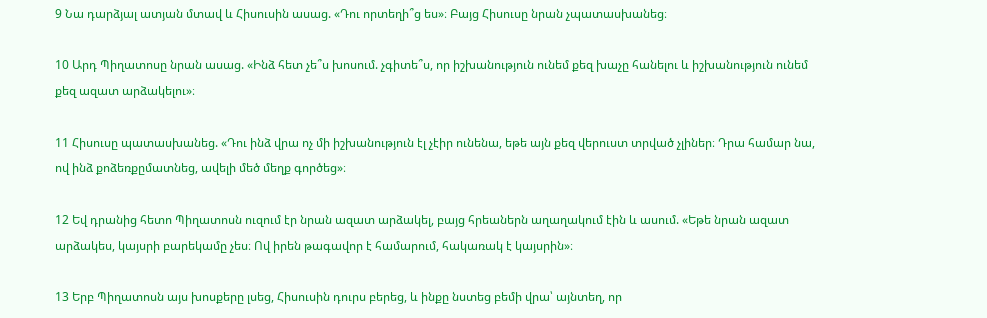9 Նա դարձյալ ատյան մտավ և Հիսուսին ասաց. «Դու որտեղի՞ց ես»։ Բայց Հիսուսը նրան չպատասխանեց։

10 Արդ Պիղատոսը նրան ասաց. «Ինձ հետ չե՞ս խոսում. չգիտե՞ս, որ իշխանություն ունեմ քեզ խաչը հանելու և իշխանություն ունեմ քեզ ազատ արձակելու»։

11 Հիսուսը պատասխանեց. «Դու ինձ վրա ոչ մի իշխանություն էլ չէիր ունենա, եթե այն քեզ վերուստ տրված չլիներ։ Դրա համար նա, ով ինձ քոձեռքըմատնեց, ավելի մեծ մեղք գործեց»։

12 Եվ դրանից հետո Պիղատոսն ուզում էր նրան ազատ արձակել, բայց հրեաներն աղաղակում էին և ասում. «Եթե նրան ազատ արձակես, կայսրի բարեկամը չես։ Ով իրեն թագավոր է համարում, հակառակ է կայսրին»։

13 Երբ Պիղատոսն այս խոսքերը լսեց, Հիսուսին դուրս բերեց, և ինքը նստեց բեմի վրա՝ այնտեղ, որ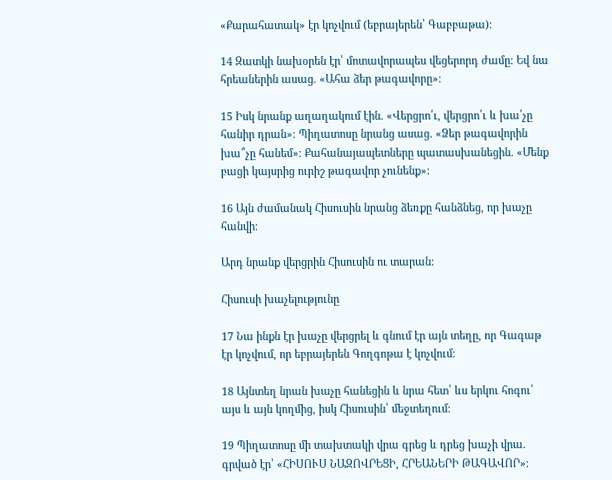«Քարահատակ» էր կոչվում (եբրայերեն՝ Գաբբաթա)։

14 Զատկի նախօրեն էր՝ մոտավորապես վեցերորդ ժամը։ Եվ նա հրեաներին ասաց. «Ահա ձեր թագավորը»։

15 Իսկ նրանք աղաղակում էին. «Վերցրո՛ւ, վերցրո՛ւ և խա՛չը հանիր դրան»։ Պիղատոսը նրանց ասաց. «Ձեր թագավորին խա՞չը հանեմ»։ Քահանայապետները պատասխանեցին. «Մենք բացի կայսրից ուրիշ թագավոր չունենք»։

16 Այն ժամանակ Հիսուսին նրանց ձեռքը հանձնեց, որ խաչը հանվի։

Արդ նրանք վերցրին Հիսուսին ու տարան։

Հիսուսի խաչելությունը

17 Նա ինքն էր խաչը վերցրել և գնում էր այն տեղը, որ Գագաթ էր կոչվում, որ եբրայերեն Գողգոթա է կոչվում։

18 Այնտեղ նրան խաչը հանեցին և նրա հետ՝ ևս երկու հոգու՝ այս և այն կողմից, իսկ Հիսուսին՝ մեջտեղում։

19 Պիղատոսը մի տախտակի վրա գրեց և դրեց խաչի վրա. գրված էր՝ «ՀԻՍՈՒՍ ՆԱԶՈՎՐԵՑԻ, ՀՐԵԱՆԵՐԻ ԹԱԳԱՎՈՐ»։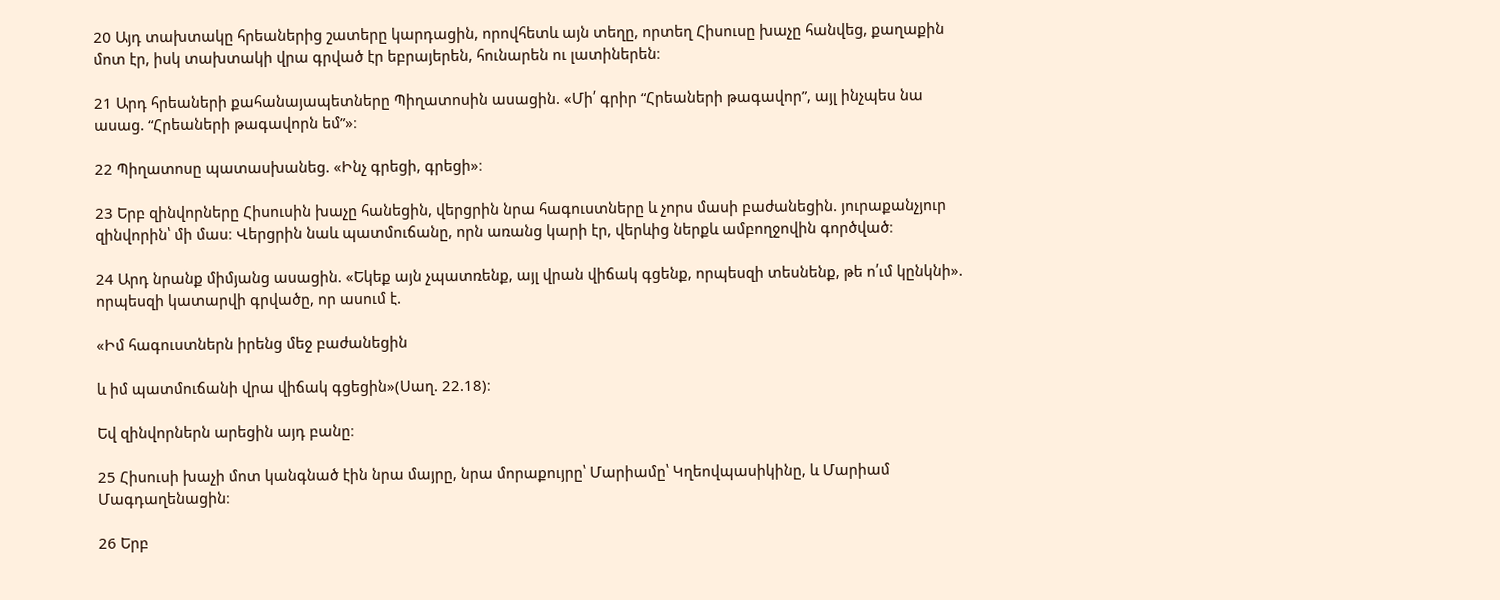20 Այդ տախտակը հրեաներից շատերը կարդացին, որովհետև այն տեղը, որտեղ Հիսուսը խաչը հանվեց, քաղաքին մոտ էր, իսկ տախտակի վրա գրված էր եբրայերեն, հունարեն ու լատիներեն։

21 Արդ հրեաների քահանայապետները Պիղատոսին ասացին. «Մի՛ գրիր “Հրեաների թագավոր”, այլ ինչպես նա ասաց. “Հրեաների թագավորն եմ”»։

22 Պիղատոսը պատասխանեց. «Ինչ գրեցի, գրեցի»։

23 Երբ զինվորները Հիսուսին խաչը հանեցին, վերցրին նրա հագուստները և չորս մասի բաժանեցին. յուրաքանչյուր զինվորին՝ մի մաս։ Վերցրին նաև պատմուճանը, որն առանց կարի էր, վերևից ներքև ամբողջովին գործված։

24 Արդ նրանք միմյանց ասացին. «Եկեք այն չպատռենք, այլ վրան վիճակ գցենք, որպեսզի տեսնենք, թե ո՛ւմ կընկնի». որպեսզի կատարվի գրվածը, որ ասում է.

«Իմ հագուստներն իրենց մեջ բաժանեցին

և իմ պատմուճանի վրա վիճակ գցեցին»(Սաղ. 22.18)։

Եվ զինվորներն արեցին այդ բանը։

25 Հիսուսի խաչի մոտ կանգնած էին նրա մայրը, նրա մորաքույրը՝ Մարիամը՝ Կղեովպասիկինը, և Մարիամ Մագդաղենացին։

26 Երբ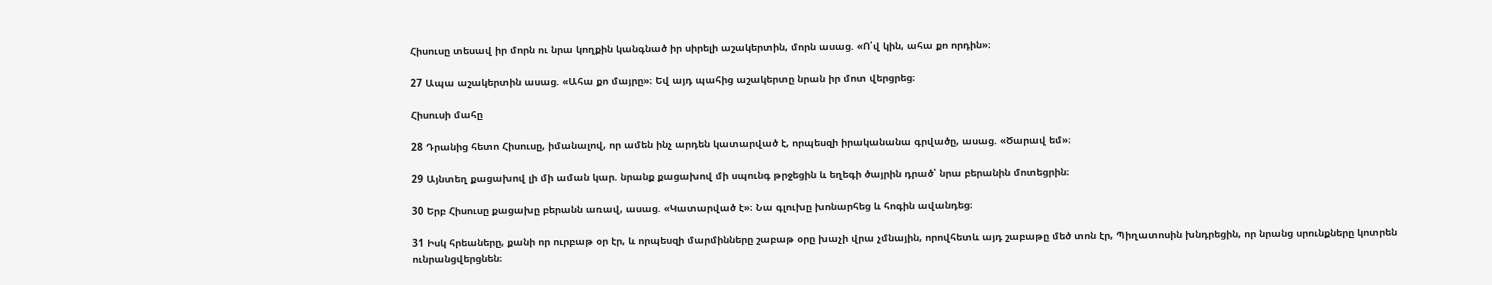Հիսուսը տեսավ իր մորն ու նրա կողքին կանգնած իր սիրելի աշակերտին, մորն ասաց. «Ո՛վ կին, ահա քո որդին»։

27 Ապա աշակերտին ասաց. «Ահա քո մայրը»։ Եվ այդ պահից աշակերտը նրան իր մոտ վերցրեց։

Հիսուսի մահը

28 Դրանից հետո Հիսուսը, իմանալով, որ ամեն ինչ արդեն կատարված է, որպեսզի իրականանա գրվածը, ասաց. «Ծարավ եմ»։

29 Այնտեղ քացախով լի մի աման կար. նրանք քացախով մի սպունգ թրջեցին և եղեգի ծայրին դրած՝ նրա բերանին մոտեցրին։

30 Երբ Հիսուսը քացախը բերանն առավ, ասաց. «Կատարված է»։ Նա գլուխը խոնարհեց և հոգին ավանդեց։

31 Իսկ հրեաները, քանի որ ուրբաթ օր էր, և որպեսզի մարմինները շաբաթ օրը խաչի վրա չմնային, որովհետև այդ շաբաթը մեծ տոն էր, Պիղատոսին խնդրեցին, որ նրանց սրունքները կոտրեն ունրանցվերցնեն։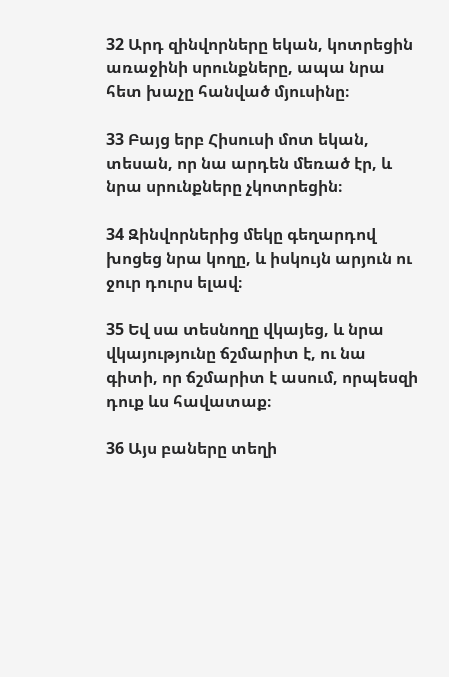32 Արդ զինվորները եկան, կոտրեցին առաջինի սրունքները, ապա նրա հետ խաչը հանված մյուսինը։

33 Բայց երբ Հիսուսի մոտ եկան, տեսան, որ նա արդեն մեռած էր, և նրա սրունքները չկոտրեցին։

34 Զինվորներից մեկը գեղարդով խոցեց նրա կողը, և իսկույն արյուն ու ջուր դուրս ելավ։

35 Եվ սա տեսնողը վկայեց, և նրա վկայությունը ճշմարիտ է, ու նա գիտի, որ ճշմարիտ է ասում, որպեսզի դուք ևս հավատաք։

36 Այս բաները տեղի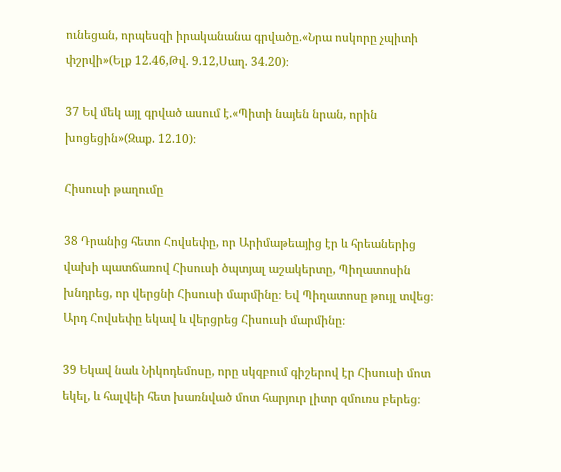ունեցան, որպեսզի իրականանա գրվածը.«Նրա ոսկորը չպիտի փշրվի»(Ելք 12.46,Թվ. 9.12,Սաղ. 34.20)։

37 Եվ մեկ այլ գրված ասում է.«Պիտի նայեն նրան, որին խոցեցին»(Զաք. 12.10)։

Հիսուսի թաղումը

38 Դրանից հետո Հովսեփը, որ Արիմաթեայից էր և հրեաներից վախի պատճառով Հիսուսի ծպտյալ աշակերտը, Պիղատոսին խնդրեց, որ վերցնի Հիսուսի մարմինը։ Եվ Պիղատոսը թույլ տվեց։ Արդ Հովսեփը եկավ և վերցրեց Հիսուսի մարմինը։

39 Եկավ նաև Նիկոդեմոսը, որը սկզբում գիշերով էր Հիսուսի մոտ եկել, և հալվեի հետ խառնված մոտ հարյուր լիտր զմուռս բերեց։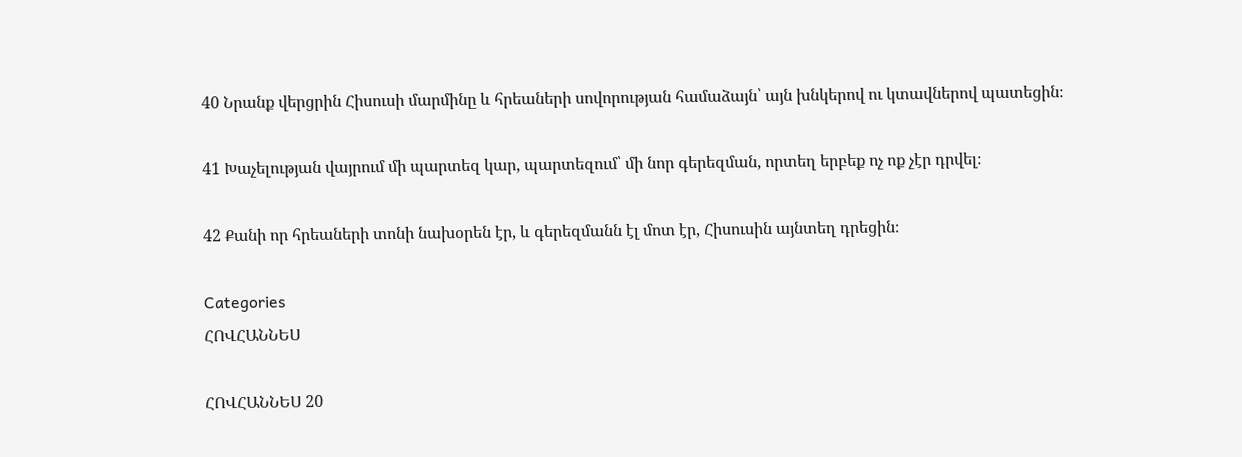40 Նրանք վերցրին Հիսուսի մարմինը և հրեաների սովորության համաձայն՝ այն խնկերով ու կտավներով պատեցին։

41 Խաչելության վայրում մի պարտեզ կար, պարտեզում՝ մի նոր գերեզման, որտեղ երբեք ոչ ոք չէր դրվել։

42 Քանի որ հրեաների տոնի նախօրեն էր, և գերեզմանն էլ մոտ էր, Հիսուսին այնտեղ դրեցին։

Categories
ՀՈՎՀԱՆՆԵՍ

ՀՈՎՀԱՆՆԵՍ 20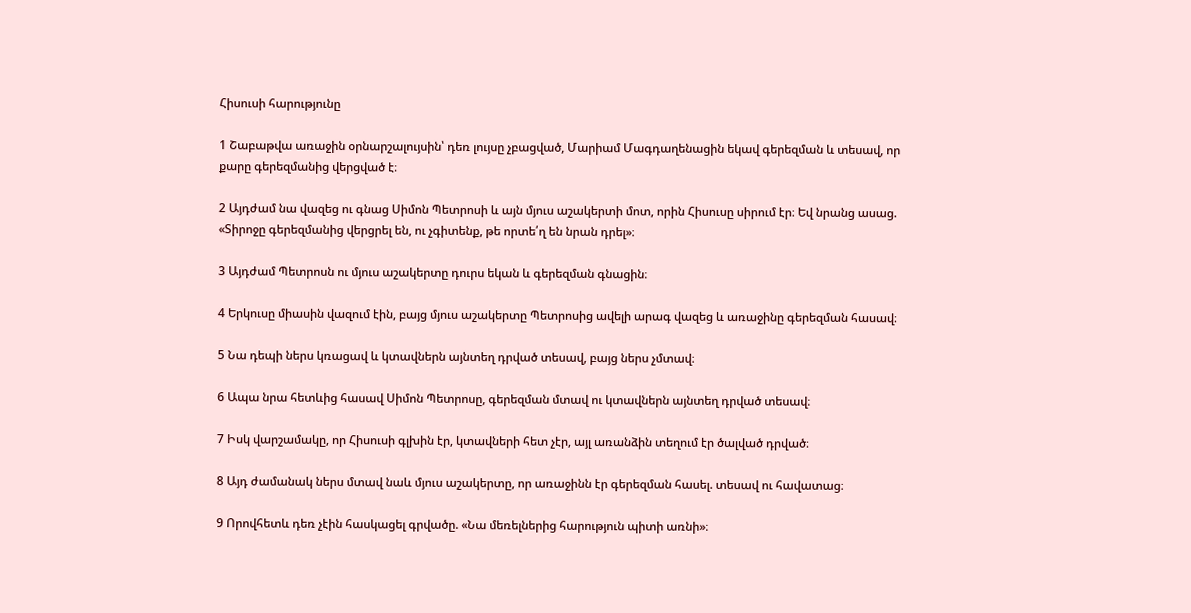Հիսուսի հարությունը

1 Շաբաթվա առաջին օրնարշալույսին՝ դեռ լույսը չբացված, Մարիամ Մագդաղենացին եկավ գերեզման և տեսավ, որ քարը գերեզմանից վերցված է։

2 Այդժամ նա վազեց ու գնաց Սիմոն Պետրոսի և այն մյուս աշակերտի մոտ, որին Հիսուսը սիրում էր։ Եվ նրանց ասաց. «Տիրոջը գերեզմանից վերցրել են, ու չգիտենք, թե որտե՛ղ են նրան դրել»։

3 Այդժամ Պետրոսն ու մյուս աշակերտը դուրս եկան և գերեզման գնացին։

4 Երկուսը միասին վազում էին, բայց մյուս աշակերտը Պետրոսից ավելի արագ վազեց և առաջինը գերեզման հասավ։

5 Նա դեպի ներս կռացավ և կտավներն այնտեղ դրված տեսավ, բայց ներս չմտավ։

6 Ապա նրա հետևից հասավ Սիմոն Պետրոսը, գերեզման մտավ ու կտավներն այնտեղ դրված տեսավ։

7 Իսկ վարշամակը, որ Հիսուսի գլխին էր, կտավների հետ չէր, այլ առանձին տեղում էր ծալված դրված։

8 Այդ ժամանակ ներս մտավ նաև մյուս աշակերտը, որ առաջինն էր գերեզման հասել. տեսավ ու հավատաց։

9 Որովհետև դեռ չէին հասկացել գրվածը. «Նա մեռելներից հարություն պիտի առնի»։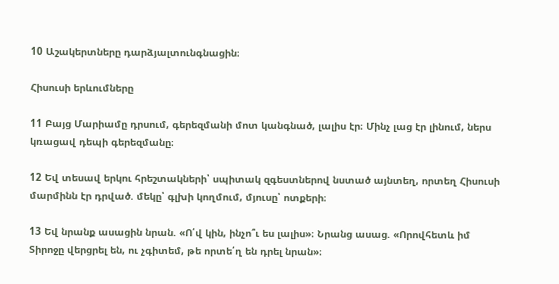10 Աշակերտները դարձյալտունգնացին։

Հիսուսի երևումները

11 Բայց Մարիամը դրսում, գերեզմանի մոտ կանգնած, լալիս էր։ Մինչ լաց էր լինում, ներս կռացավ դեպի գերեզմանը։

12 Եվ տեսավ երկու հրեշտակների՝ սպիտակ զգեստներով նստած այնտեղ, որտեղ Հիսուսի մարմինն էր դրված. մեկը՝ գլխի կողմում, մյուսը՝ ոտքերի։

13 Եվ նրանք ասացին նրան. «Ո՛վ կին, ինչո՞ւ ես լալիս»։ Նրանց ասաց. «Որովհետև իմ Տիրոջը վերցրել են, ու չգիտեմ, թե որտե՛ղ են դրել նրան»։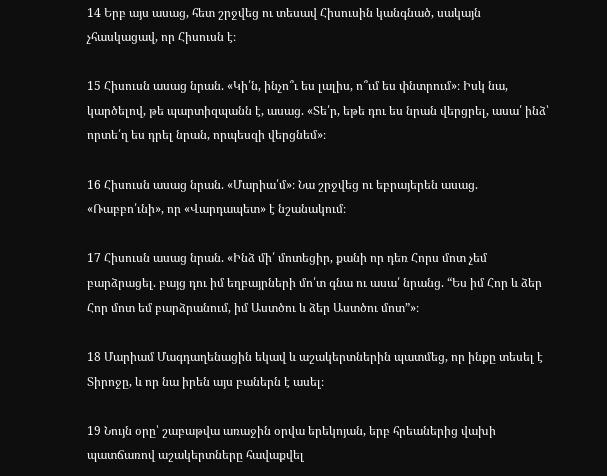14 Երբ այս ասաց, հետ շրջվեց ու տեսավ Հիսուսին կանգնած, սակայն չհասկացավ, որ Հիսուսն է։

15 Հիսուսն ասաց նրան. «Կի՛ն, ինչո՞ւ ես լալիս, ո՞ւմ ես փնտրում»։ Իսկ նա, կարծելով, թե պարտիզպանն է, ասաց. «Տե՛ր, եթե դու ես նրան վերցրել, ասա՛ ինձ՝ որտե՛ղ ես դրել նրան, որպեսզի վերցնեմ»։

16 Հիսուսն ասաց նրան. «Մարիա՛մ»։ Նա շրջվեց ու եբրայերեն ասաց. «Ռաբբո՛ւնի», որ «Վարդապետ» է նշանակում։

17 Հիսուսն ասաց նրան. «Ինձ մի՛ մոտեցիր, քանի որ դեռ Հորս մոտ չեմ բարձրացել. բայց դու իմ եղբայրների մո՛տ գնա ու ասա՛ նրանց. “Ես իմ Հոր և ձեր Հոր մոտ եմ բարձրանում, իմ Աստծու և ձեր Աստծու մոտ”»։

18 Մարիամ Մագդաղենացին եկավ և աշակերտներին պատմեց, որ ինքը տեսել է Տիրոջը, և որ նա իրեն այս բաներն է ասել։

19 Նույն օրը՝ շաբաթվա առաջին օրվա երեկոյան, երբ հրեաներից վախի պատճառով աշակերտները հավաքվել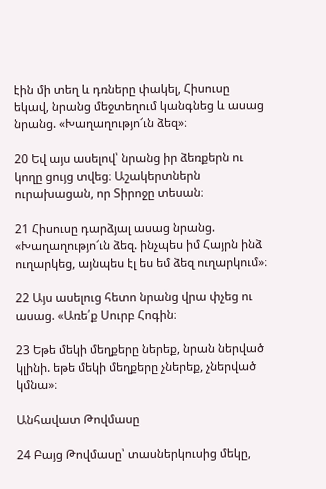էին մի տեղ և դռները փակել, Հիսուսը եկավ, նրանց մեջտեղում կանգնեց և ասաց նրանց. «Խաղաղությո՜ւն ձեզ»։

20 Եվ այս ասելով՝ նրանց իր ձեռքերն ու կողը ցույց տվեց։ Աշակերտներն ուրախացան, որ Տիրոջը տեսան։

21 Հիսուսը դարձյալ ասաց նրանց. «Խաղաղությո՜ւն ձեզ. ինչպես իմ Հայրն ինձ ուղարկեց, այնպես էլ ես եմ ձեզ ուղարկում»։

22 Այս ասելուց հետո նրանց վրա փչեց ու ասաց. «Առե՛ք Սուրբ Հոգին։

23 Եթե մեկի մեղքերը ներեք, նրան ներված կլինի. եթե մեկի մեղքերը չներեք, չներված կմնա»։

Անհավատ Թովմասը

24 Բայց Թովմասը՝ տասներկուսից մեկը,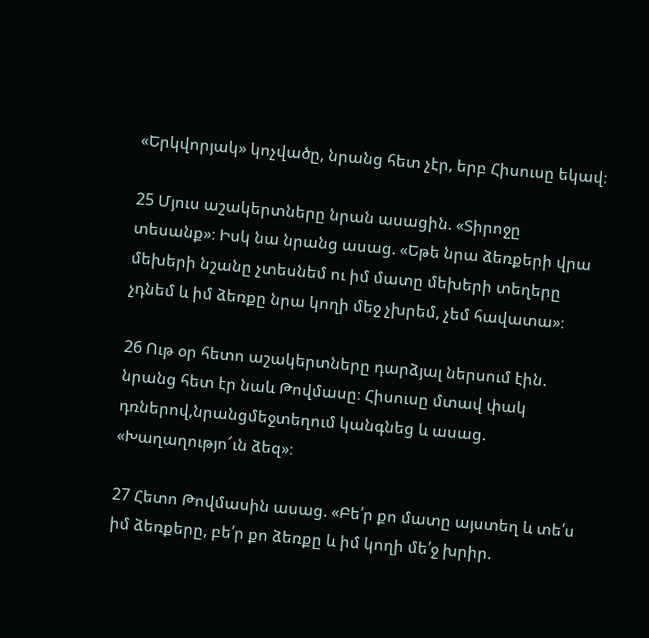«Երկվորյակ» կոչվածը, նրանց հետ չէր, երբ Հիսուսը եկավ։

25 Մյուս աշակերտները նրան ասացին. «Տիրոջը տեսանք»։ Իսկ նա նրանց ասաց. «Եթե նրա ձեռքերի վրա մեխերի նշանը չտեսնեմ ու իմ մատը մեխերի տեղերը չդնեմ և իմ ձեռքը նրա կողի մեջ չխրեմ, չեմ հավատա»։

26 Ութ օր հետո աշակերտները դարձյալ ներսում էին. նրանց հետ էր նաև Թովմասը։ Հիսուսը մտավ փակ դռներով,նրանցմեջտեղում կանգնեց և ասաց. «Խաղաղությո՜ւն ձեզ»։

27 Հետո Թովմասին ասաց. «Բե՛ր քո մատը այստեղ և տե՛ս իմ ձեռքերը, բե՛ր քո ձեռքը և իմ կողի մե՛ջ խրիր.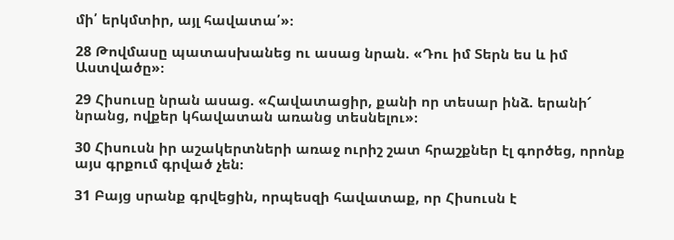մի՛ երկմտիր, այլ հավատա՛»։

28 Թովմասը պատասխանեց ու ասաց նրան. «Դու իմ Տերն ես և իմ Աստվածը»։

29 Հիսուսը նրան ասաց. «Հավատացիր, քանի որ տեսար ինձ. երանի՜ նրանց, ովքեր կհավատան առանց տեսնելու»։

30 Հիսուսն իր աշակերտների առաջ ուրիշ շատ հրաշքներ էլ գործեց, որոնք այս գրքում գրված չեն։

31 Բայց սրանք գրվեցին, որպեսզի հավատաք, որ Հիսուսն է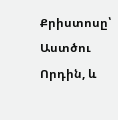Քրիստոսը՝ Աստծու Որդին, և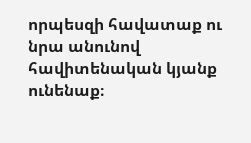որպեսզի հավատաք ու նրա անունով հավիտենական կյանք ունենաք։